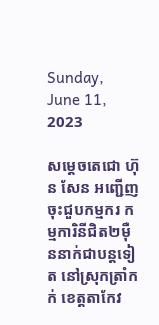Sunday, June 11, 2023

សម្តេចតេជោ ហ៊ុន សែន អញ្ជើញចុះជួបកម្មករ កម្មការិនីជិត២ម៉ឺននាក់ជាបន្តទៀត នៅស្រុកត្រាំកក់ ខេត្តតាកែវ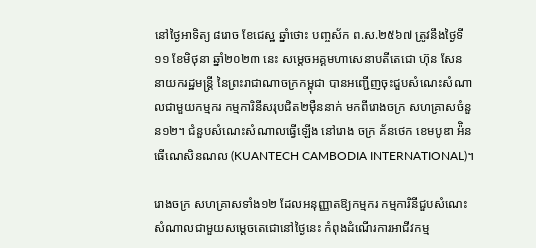នៅថ្ងៃអាទិត្យ ៨រោច ខែជេស្ឋ ឆ្នាំថោះ បញ្ចស័ក ព.ស.២៥៦៧ ត្រូវនឹងថ្ងៃទី១១ ខែមិថុនា ឆ្នាំ២០២៣ នេះ សម្តេចអគ្គមហាសេនាបតីតេជោ ហ៊ុន សែន នាយករដ្ឋមន្ត្រី នៃព្រះរាជាណាចក្រកម្ពុជា បានអញ្ជើញចុះជួបសំណេះសំណាលជាមួយកម្មករ កម្មការិនីសរុបជិត២ម៉ឺននាក់ មកពីរោងចក្រ សហគ្រាសចំនួន១២។ ជំនួបសំណេះសំណាលធ្វើឡើង នៅរោង ចក្រ គ័នថេក ខេមបូឌា អ៉ិនធើណេសិនណល (KUANTECH CAMBODIA INTERNATIONAL)។

រោងចក្រ សហគ្រាសទាំង១២ ដែលអនុញ្ញាតឱ្យកម្មករ កម្មការិនីជួបសំណេះសំណាលជាមួយសម្តេចតេជោនៅថ្ងៃនេះ កំពុងដំណើរការអាជីវកម្ម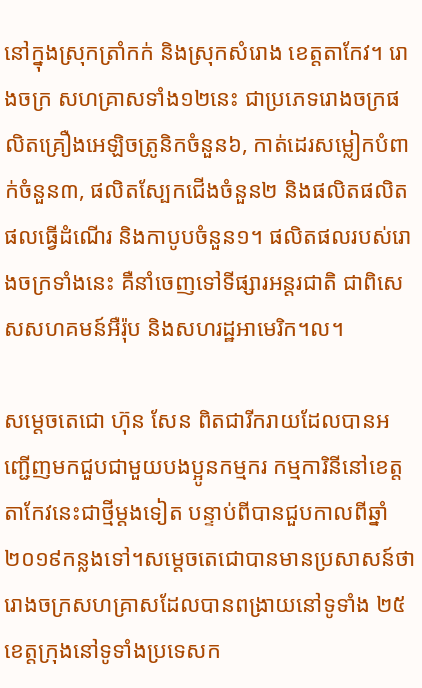នៅក្នុងស្រុកត្រាំកក់ និងស្រុកសំរោង ខេត្តតាកែវ។ រោងចក្រ សហគ្រាសទាំង១២នេះ ជាប្រភេទរោងចក្រផលិតគ្រឿងអេឡិចត្រូនិកចំនួន៦, កាត់ដេរសម្លៀកបំពាក់ចំនួន៣, ផលិតស្បែកជើងចំនួន២ និងផលិតផលិតផលធ្វើដំណើរ និងកាបូបចំនួន១។ ផលិតផលរបស់រោងចក្រទាំងនេះ គឺនាំចេញទៅទីផ្សារអន្តរជាតិ ជាពិសេសសហគមន៍អឺរ៉ុប និងសហរដ្ឋអាមេរិក។ល។

សម្តេចតេជោ ហ៊ុន សែន ពិតជារីករាយដែលបានអញ្ជើញមកជួបជាមួយបងប្អូនកម្មករ កម្មការិនីនៅខេត្តតាកែវនេះជាថ្មីម្ដងទៀត បន្ទាប់ពីបានជួបកាលពីឆ្នាំ២០១៩កន្លងទៅ។សម្តេចតេជោបានមានប្រសាសន៍ថា រោងចក្រសហគ្រាសដែលបានពង្រាយនៅទូទាំង ២៥ ខេត្តក្រុងនៅទូទាំងប្រទេសក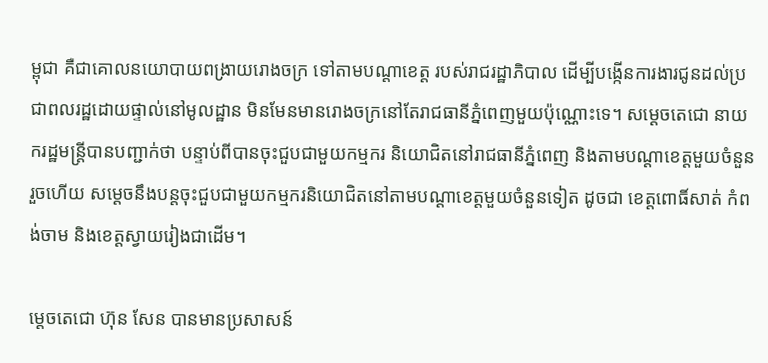ម្ពុជា គឺជាគោលនយោបាយពង្រាយរោងចក្រ ទៅតាមបណ្ដាខេត្ត របស់រាជរដ្ឋាភិបាល ដើម្បីបង្កើនការងារជូនដល់ប្រជាពលរដ្ឋដោយផ្ទាល់នៅមូលដ្ឋាន មិនមែនមានរោងចក្រនៅតែរាជធានីភ្នំពេញមួយប៉ុណ្ណោះទេ។ សម្ដេចតេជោ នាយករដ្ឋមន្ត្រីបានបញ្ជាក់ថា បន្ទាប់ពីបានចុះជួបជាមួយកម្មករ និយោជិតនៅរាជធានីភ្នំពេញ និងតាមបណ្ដាខេត្តមួយចំនួនរួចហើយ សម្ដេចនឹងបន្តចុះជួបជាមួយកម្មករនិយោជិតនៅតាមបណ្ដាខេត្តមួយចំនួនទៀត ដូចជា ខេត្តពោធិ៍សាត់ កំពង់ចាម និងខេត្តស្វាយរៀងជាដើម។

ម្តេចតេជោ ហ៊ុន សែន បានមានប្រសាសន៍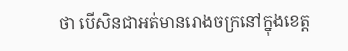ថា បើសិនជាអត់មានរោងចក្រនៅក្នុងខេត្ត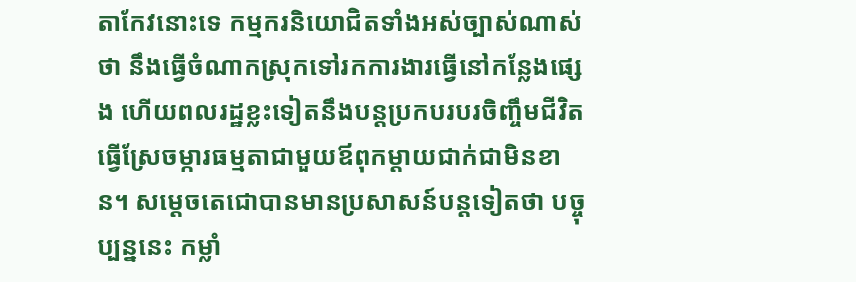តាកែវនោះទេ កម្មករនិយោជិតទាំងអស់ច្បាស់ណាស់ថា នឹងធ្វើចំណាកស្រុកទៅរកការងារធ្វើនៅកន្លែងផ្សេង ហើយពលរដ្ឋខ្លះទៀតនឹងបន្តប្រកបរបរចិញ្ចឹមជីវិតធ្វើស្រែចម្ការធម្មតាជាមួយឪពុកម្ដាយជាក់ជាមិនខាន។ សម្តេចតេជោបានមានប្រសាសន៍បន្តទៀតថា បច្ចុប្បន្ននេះ កម្លាំ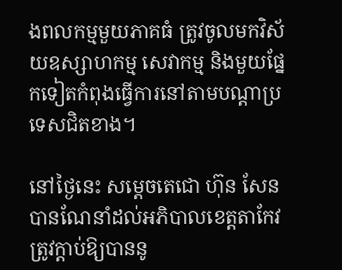ងពលកម្មមួយភាគធំ ត្រូវចូលមកវិស័យឧស្សាហកម្ម សេវាកម្ម និងមួយផ្នែកទៀតកំពុងធ្វើការនៅតាមបណ្ដាប្រទេសជិតខាង។

នៅថ្ងៃនេះ សម្តេចតេជោ ហ៊ុន សែន បានណែនាំដល់អភិបាលខេត្តតាកែវ ត្រូវក្ដាប់ឱ្យបាននូ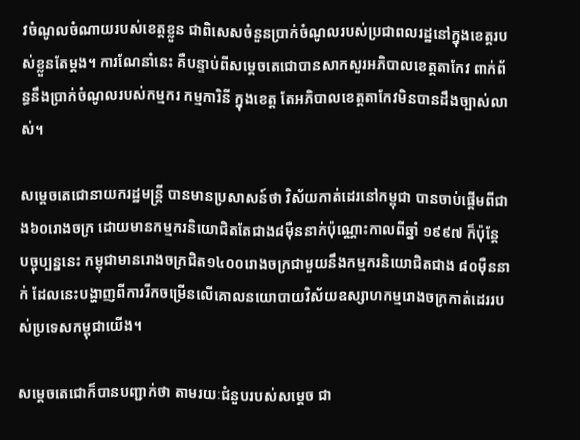វចំណូលចំណាយរបស់ខេត្តខ្លួន ជាពិសេសចំនួនប្រាក់ចំណូលរបស់ប្រជាពលរដ្ឋនៅក្នុងខេត្តរបស់ខ្លួនតែម្តង។ ការណែនាំនេះ គឺបន្ទាប់ពីសម្ដេចតេជោបានសាកសួរអភិបាលខេត្តតាកែវ ពាក់ព័ន្ធនឹងប្រាក់ចំណូលរបស់កម្មករ កម្មការិនី ក្នុងខេត្ត តែអភិបាលខេត្តតាកែវមិនបានដឹងច្បាស់លាស់។

សម្តេចតេជោនាយករដ្ឋមន្ត្រី បានមានប្រសាសន៍ថា វិស័យកាត់ដេរនៅកម្ពុជា បានចាប់ផ្ដើមពីជាង៦០រោងចក្រ ដោយមានកម្មករនិយោជិតតែជាង៨ម៉ឺននាក់ប៉ុណ្ណោះកាលពីឆ្នាំ ១៩៩៧ ក៏ប៉ុន្តែ បច្ចុប្បន្ននេះ កម្ពុជាមានរោងចក្រជិត១៤០០រោងចក្រជាមួយនឹងកម្មករនិយោជិតជាង ៨០ម៉ឺននាក់ ដែលនេះបង្ហាញពីការរីកចម្រើនលើគោលនយោបាយវិស័យឧស្សាហកម្មរោងចក្រកាត់ដេររបស់ប្រទេសកម្ពុជាយើង។

សម្តេចតេជោក៏បានបញ្ជាក់ថា តាមរយៈជំនួបរបស់សម្ដេច ជា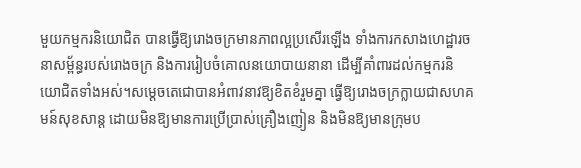មួយកម្មករនិយោជិត បានធ្វើឱ្យរោងចក្រមានភាពល្អប្រសើរឡើង ទាំងការកសាងហេដ្ឋារចនាសម្ព័ន្ធរបស់រោងចក្រ និងការរៀបចំគោលនយោបាយនានា ដើម្បីគាំពារដល់កម្មករនិយោជិតទាំងអស់។សម្ដេចតេជោបានអំពាវនាវឱ្យខិតខំរួមគ្នា ធ្វើឱ្យរោងចក្រក្លាយជាសហគមន៍សុខសាន្ត ដោយមិនឱ្យមានការប្រើប្រាស់គ្រឿងញៀន និងមិនឱ្យមានក្រុមប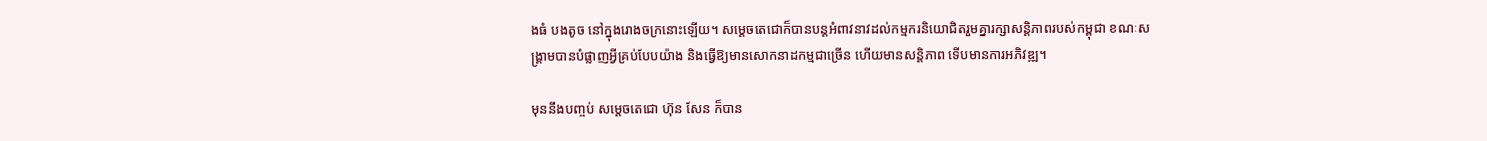ងធំ បងតូច នៅក្នុងរោងចក្រនោះឡើយ។ សម្តេចតេជោក៏បានបន្តអំពាវនាវដល់កម្មករនិយោជិតរួមគ្នារក្សាសន្ដិភាពរបស់កម្ពុជា ខណៈសង្គ្រាមបានបំផ្លាញអ្វីគ្រប់បែបយ៉ាង និងធ្វើឱ្យមានសោកនាដកម្មជាច្រើន ហើយមានសន្តិភាព ទើបមានការអភិវឌ្ឍ។

មុននឹងបញ្ចប់ សម្តេចតេជោ ហ៊ុន សែន ក៏បាន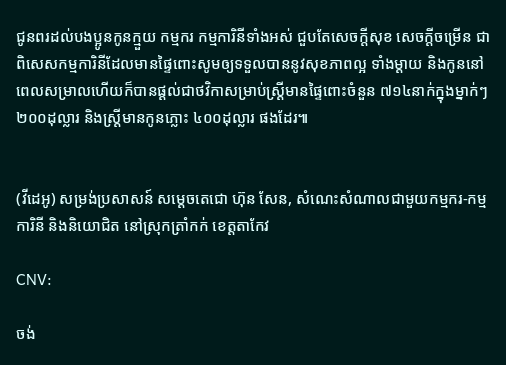ជូនពរដល់បងប្អូនកូនក្មួយ កម្មករ កម្មការិនីទាំងអស់ ជួបតែសេចក្តីសុខ សេចក្តីចម្រើន ជាពិសេសកម្មការិនីដែលមានផ្ទៃពោះសូមឲ្យទទួលបាននូវសុខភាពល្អ ទាំងម្ដាយ និងកូននៅពេលសម្រាលហើយក៏បានផ្ដល់ជាថវិកាសម្រាប់ស្ត្រីមានផ្ទៃពោះចំនួន ៧១៤នាក់ក្នុងម្នាក់ៗ ២០០ដុល្លារ និងស្ត្រីមានកូនភ្លោះ ៤០០ដុល្លារ ផងដែរ៕


(វីដេអូ) សម្រង់ប្រសាសន៍ សម្តេចតេជោ ហ៊ុន សែន, សំណេះសំណាលជាមួយកម្មករ-កម្មការិនី និងនិយោជិត នៅស្រុកត្រាំកក់ ខេត្តតាកែវ

CNV:

ចង់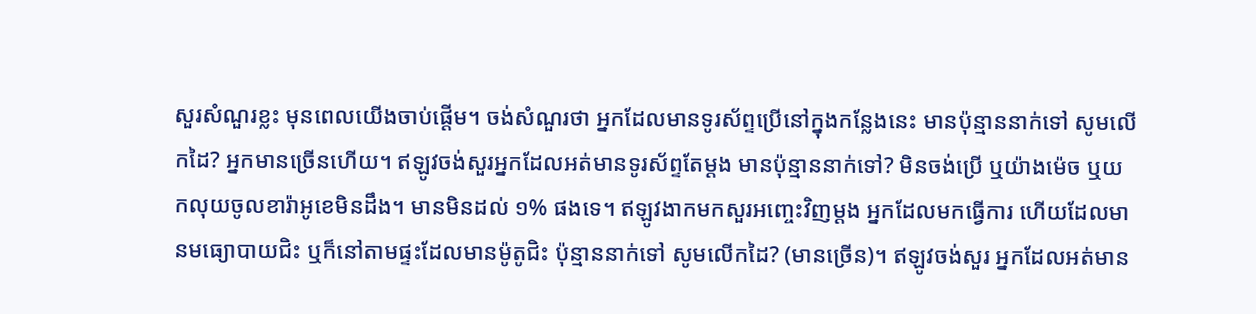សួរសំណួរខ្លះ មុនពេលយើងចាប់ផ្ដើម។ ចង់សំណួរថា អ្នកដែលមានទូរស័ព្ទប្រើនៅក្នុងកន្លែងនេះ មានប៉ុន្មាននាក់ទៅ សូមលើកដៃ? អ្នកមានច្រើនហើយ។ ឥឡូវចង់សួរអ្នកដែលអត់មានទូរស័ព្ទតែម្ដង មានប៉ុន្មាននាក់ទៅ? មិនចង់ប្រើ ឬយ៉ាងម៉េច ឬយកលុយចូលខារ៉ាអូខេមិនដឹង។ មានមិនដល់ ១% ផងទេ។ ឥឡូវងាកមកសួរអញ្ចេះវិញម្ដង អ្នកដែលមកធ្វើការ ហើយដែលមានមធ្យោបាយជិះ ឬក៏នៅតាមផ្ទះដែលមានម៉ូតូជិះ ប៉ុន្មាននាក់ទៅ សូមលើកដៃ? (មានច្រើន)។ ឥឡូវចង់សួរ អ្នកដែលអត់មាន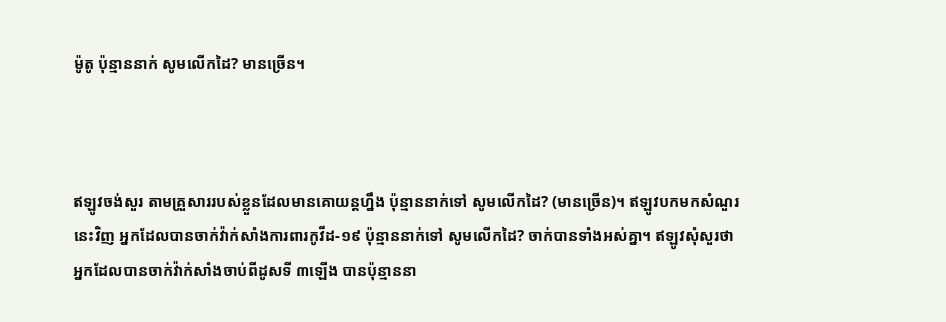ម៉ូតូ ប៉ុន្មាននាក់ សូមលើកដៃ? មានច្រើន។



ឥឡូវចង់សួរ តាមគ្រួសាររបស់ខ្លួនដែលមានគោយន្តហ្នឹង ប៉ុន្មាននាក់ទៅ សូមលើកដៃ? (មានច្រើន)។ ឥឡូវបកមកសំណួរនេះវិញ អ្នកដែលបានចាក់វ៉ាក់សាំងការពារកូវីដ-១៩ ប៉ុន្មាននាក់ទៅ សូមលើកដៃ? ចាក់បានទាំងអស់គ្នា។ ឥឡូវសុំសួរថា អ្នកដែលបានចាក់វ៉ាក់សាំងចាប់ពីដូសទី ៣ឡើង បានប៉ុន្មាននា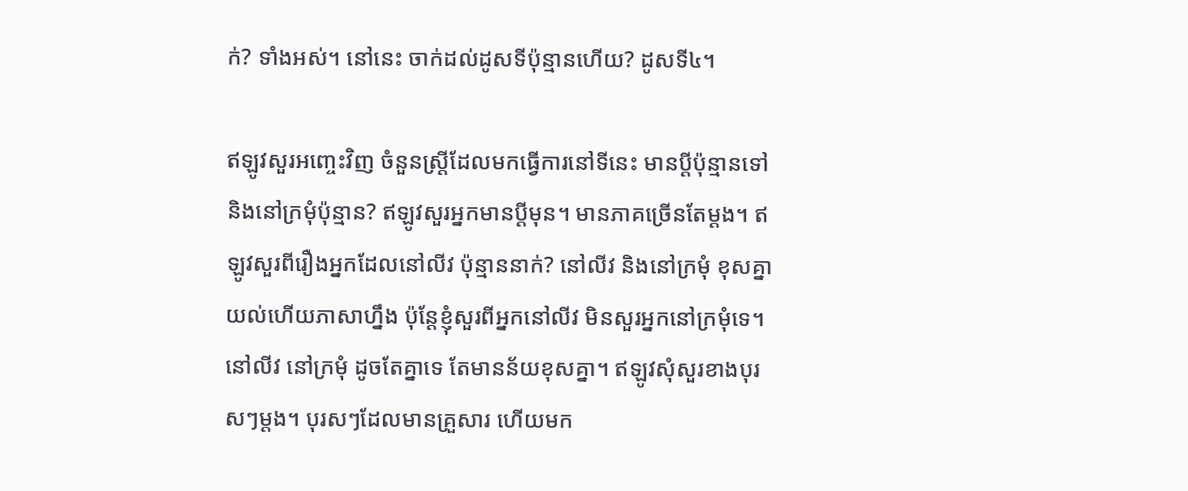ក់? ទាំងអស់។ នៅនេះ ចាក់ដល់ដូសទីប៉ុន្មានហើយ? ដូសទី៤។

ឥឡូវសួរអញ្ចេះវិញ ចំនួនស្រ្ដីដែលមកធ្វើការនៅទីនេះ មានប្ដីប៉ុន្មានទៅ និងនៅក្រមុំប៉ុន្មាន? ឥឡូវសួរអ្នកមានប្ដីមុន។ មានភាគច្រើនតែម្ដង។ ឥឡូវសួរពីរឿងអ្នកដែលនៅលីវ ប៉ុន្មាននាក់? នៅលីវ និងនៅក្រមុំ ខុសគ្នា យល់ហើយភាសាហ្នឹង ប៉ុន្តែខ្ញុំសួរពីអ្នកនៅលីវ មិនសួរអ្នកនៅក្រមុំទេ។ នៅលីវ នៅក្រមុំ ដូចតែគ្នាទេ តែមានន័យខុសគ្នា។ ឥឡូវសុំសួរខាងបុរសៗម្ដង។ បុរសៗដែលមានគ្រួសារ ហើយមក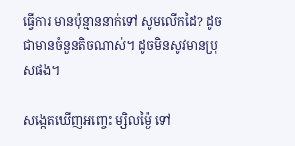ធ្វើការ មានប៉ុន្មាននាក់ទៅ សូមលើកដៃ? ដូចជាមានចំនួនតិចណាស់។ ដូចមិនសូវមានប្រុសផង។

សង្កេតឃើញអញ្ចេះ ម្សិលម្ង៉ៃ ទៅ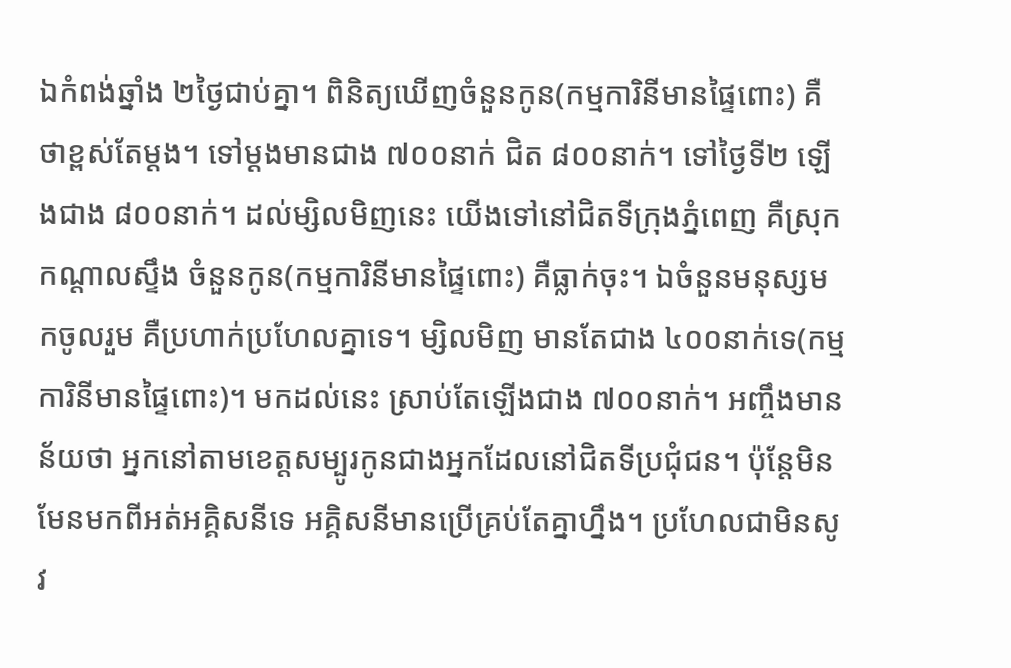ឯកំពង់ឆ្នាំង ២ថ្ងៃជាប់គ្នា។ ពិនិត្យឃើញចំនួនកូន(កម្មការិនីមានផ្ទៃពោះ) គឺថាខ្ពស់តែម្ដង។ ទៅម្ដងមានជាង ៧០០នាក់ ជិត ៨០០នាក់។ ទៅថ្ងៃទី២ ឡើងជាង ៨០០នាក់។ ដល់ម្សិលមិញនេះ យើងទៅនៅជិតទីក្រុងភ្នំពេញ គឺស្រុកកណ្ដាលស្ទឹង ចំនួនកូន(កម្មការិនីមានផ្ទៃពោះ) គឺធ្លាក់ចុះ។ ឯចំនួនមនុស្សមកចូលរួម គឺប្រហាក់ប្រហែលគ្នាទេ។ ម្សិលមិញ មានតែជាង ៤០០នាក់ទេ(កម្មការិនីមានផ្ទៃពោះ)។ មកដល់នេះ ស្រាប់តែឡើងជាង ៧០០នាក់។ អញ្ចឹងមានន័យថា អ្នកនៅតាមខេត្តសម្បូរកូនជាងអ្នកដែលនៅជិតទីប្រជុំជន។ ប៉ុន្តែមិនមែនមកពីអត់អគ្គិសនីទេ អគ្គិសនីមានប្រើគ្រប់តែគ្នាហ្នឹង។ ប្រហែលជាមិនសូវ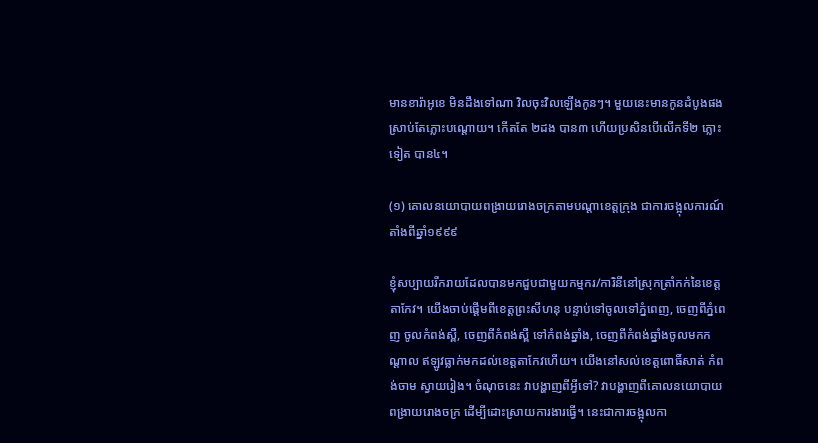មានខារ៉ាអូខេ មិនដឹងទៅណា វិលចុះវិលឡើងកូនៗ។ មួយនេះមានកូនដំបូងផងស្រាប់តែភ្លោះបណ្ដោយ។ កើតតែ ២ដង បាន៣ ហើយប្រសិនបើលើកទី២ ភ្លោះទៀត បាន៤។

(១) គោលនយោបាយពង្រាយរោងចក្រតាមបណ្ដាខេត្តក្រុង ជាការចង្អុលការណ៍តាំងពីឆ្នាំ១៩៩៩

ខ្ញុំសប្បាយរីករាយដែលបានមកជួបជាមួយកម្មករ/ការិនីនៅស្រុកត្រាំកក់នៃខេត្តតាកែវ។ យើងចាប់ផ្ដើមពីខេត្តព្រះសីហនុ បន្ទាប់ទៅចូលទៅភ្នំពេញ, ចេញពីភ្នំពេញ ចូលកំពង់ស្ពឺ, ចេញពីកំពង់ស្ពឺ ទៅកំពង់ឆ្នាំង, ចេញពីកំពង់ឆ្នាំងចូលមកកណ្ដាល ឥឡូវធ្លាក់មកដល់ខេត្តតាកែវហើយ។ យើងនៅសល់ខេត្តពោធិ៍សាត់ កំពង់ចាម ស្វាយរៀង។ ចំណុចនេះ វាបង្ហាញពីអ្វីទៅ? វាបង្ហាញពីគោលនយោបាយពង្រាយរោងចក្រ ដើម្បីដោះស្រាយការងារធ្វើ។ នេះជាការចង្អុលកា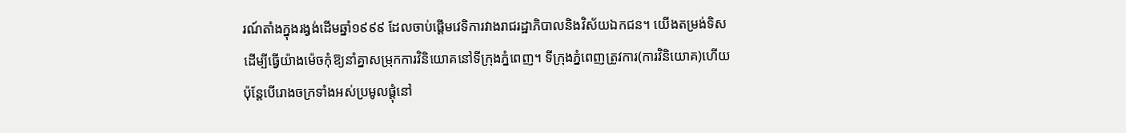រណ៍តាំងក្នុងរង្វង់ដើមឆ្នាំ១៩៩៩ ដែលចាប់ផ្ដើមវេទិការវាងរាជរដ្ឋាភិបាលនិងវិស័យឯកជន។ យើងតម្រង់ទិសដើម្បីធ្វើយ៉ាងម៉េចកុំឱ្យនាំគ្នាសម្រុកការវិនិយោគនៅទីក្រុងភ្នំពេញ។ ទីក្រុងភ្នំពេញត្រូវការ(ការវិនិយោគ)ហើយ ប៉ុន្តែបើរោងចក្រទាំងអស់ប្រមូលផ្ដុំនៅ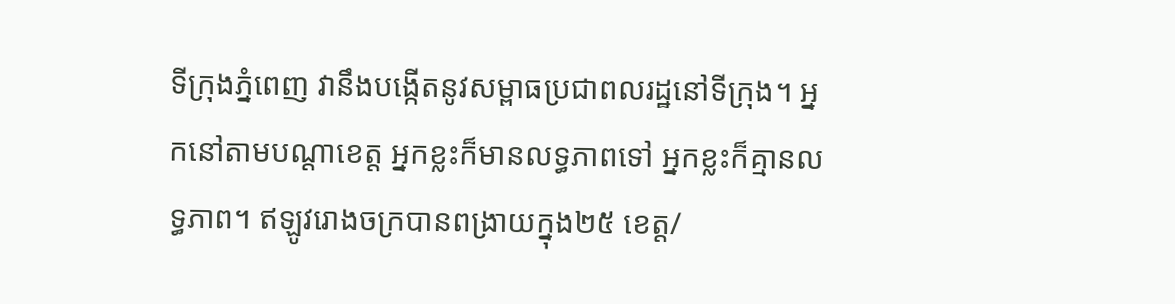ទីក្រុងភ្នំពេញ វានឹងបង្កើតនូវសម្ពាធប្រជាពលរដ្ឋនៅទីក្រុង។ អ្នកនៅតាមបណ្ដាខេត្ត អ្នកខ្លះក៏មានលទ្ធភាពទៅ អ្នកខ្លះក៏គ្មានលទ្ធភាព។ ឥឡូវរោងចក្របានពង្រាយក្នុង២៥ ខេត្ត/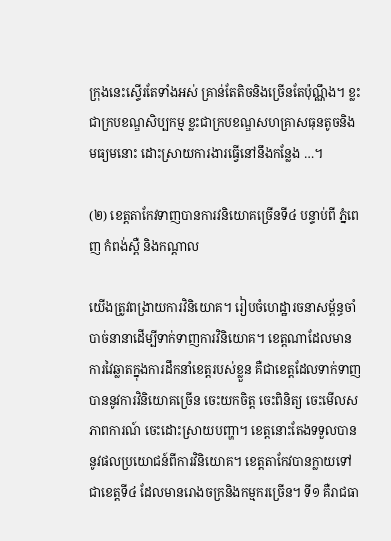ក្រុងនេះស្ទើរតែទាំងអស់ គ្រាន់តែតិចនិងច្រើនតែប៉ុណ្ណឹង។ ខ្លះជាក្របខណ្ឌសិប្បកម្ម ខ្លះជាក្របខណ្ឌសហគ្រាសធុនតូចនិងមធ្យមនោះ ដោះស្រាយការងារធ្វើនៅនឹងកន្លែង …។

(២) ខេត្តតាកែវទាញបានការវនិយោគច្រើនទី៤ បន្ទាប់ពី ភ្នំពេញ កំពង់ស្ពឺ និងកណ្តាល

យើងត្រូវពង្រាយការវិនិយោគ។ រៀបចំហេដ្ឋារចនាសម្ព័ន្ធចាំបាច់នានាដើម្បីទាក់ទាញការវិនិយោគ។ ខេត្តណាដែលមានការវៃឆ្លាតក្នុងការដឹកនាំខេត្តរបស់ខ្លួន គឺជាខេត្តដែលទាក់ទាញបាននូវការវិនិយោគច្រើន ចេះយកចិត្ត ចេះពិនិត្យ ចេះមើលសភាពការណ៍ ចេះដោះស្រាយបញ្ហា។ ខេត្តនោះតែងទទួលបាននូវផលប្រយោជន៍ពីការវិនិយោគ។ ខេត្តតាកែវបានក្លាយទៅជាខេត្តទី៤ ដែលមានរោងចក្រនិងកម្មករច្រើន។ ទី១ គឺរាជធា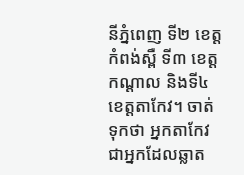នីភ្នំពេញ ទី២ ខេត្តកំពង់ស្ពឺ ទី៣ ខេត្តកណ្ដាល និងទី៤ ខេត្តតាកែវ។ ចាត់ទុកថា អ្នកតាកែវជាអ្នកដែលឆ្លាត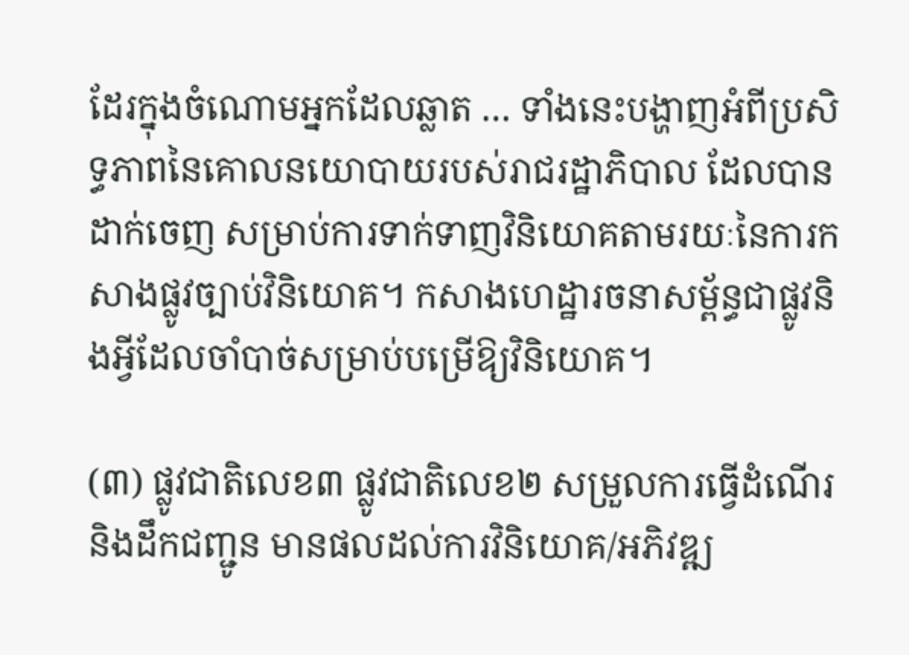ដែរក្នុងចំណោមអ្នកដែលឆ្លាត … ទាំងនេះបង្ហាញអំពីប្រសិទ្ធភាពនៃគោលនយោបាយរបស់រាជរដ្ឋាភិបាល ដែលបានដាក់ចេញ សម្រាប់ការទាក់ទាញវិនិយោគតាមរយៈនៃការកសាងផ្លូវច្បាប់វិនិយោគ។ កសាងហេដ្ឋារចនាសម្ព័ន្ធជាផ្លូវនិងអ្វីដែលចាំបាច់សម្រាប់បម្រើឱ្យវិនិយោគ។

(៣) ផ្លូវជាតិលេខ៣ ផ្លូវជាតិលេខ២ សម្រួលការធ្វើដំណើរនិងដឹកជញ្ជូន មានផលដល់ការវិនិយោគ/អភិវឌ្ឍ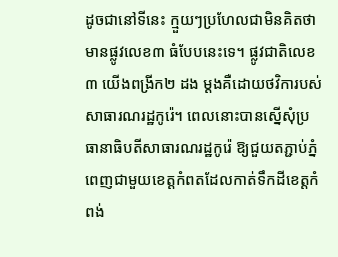ដូចជានៅទីនេះ ក្មួយៗប្រហែលជាមិនគិតថា មានផ្លូវលេខ៣ ធំបែបនេះទេ។ ផ្លូវជាតិលេខ៣ យើងពង្រីក២ ដង ម្ដងគឺដោយថវិការបស់សាធារណរដ្ឋកូរ៉េ។ ពេលនោះបានស្នើសុំប្រធានាធិបតីសាធារណរដ្ឋកូរ៉េ ឱ្យជួយតភ្ជាប់ភ្នំពេញជាមួយខេត្តកំពតដែលកាត់ទឹកដីខេត្តកំពង់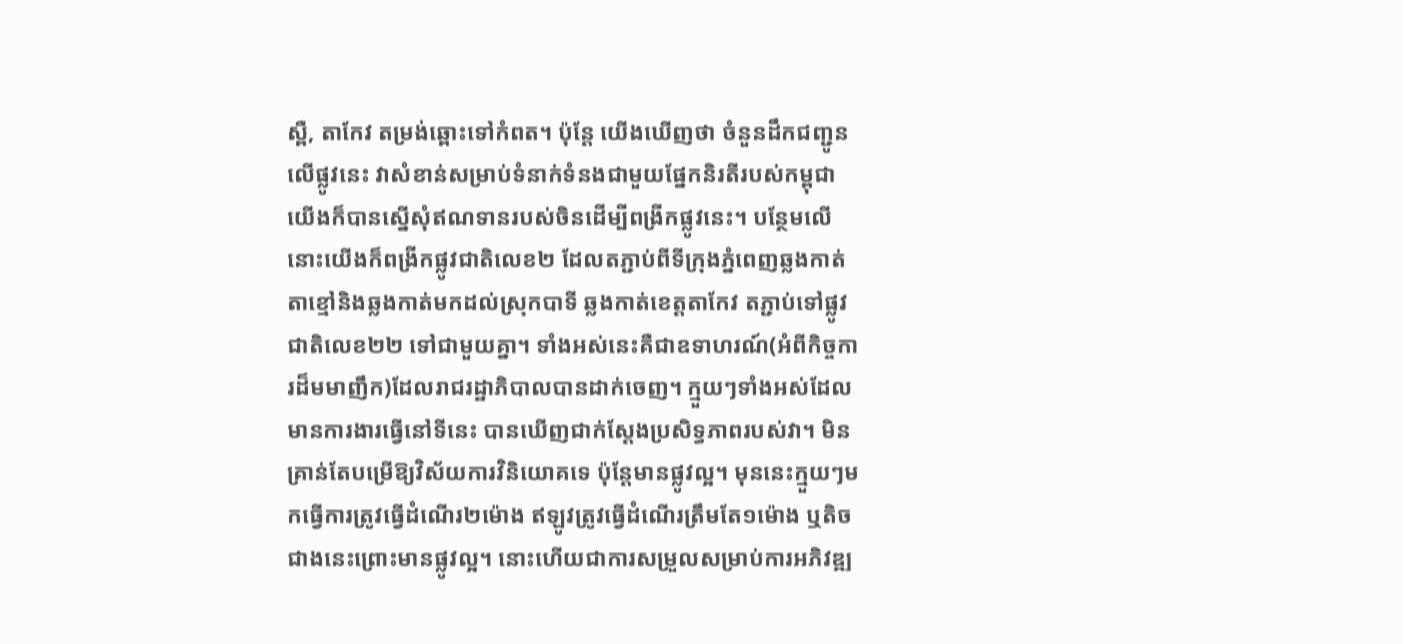ស្ពឺ, តាកែវ តម្រង់ឆ្ពោះទៅកំពត។ ប៉ុន្តែ យើងឃើញថា ចំនួនដឹកជញ្ជូនលើផ្លូវនេះ វាសំខាន់សម្រាប់ទំនាក់ទំនងជាមួយផ្នែកនិរតីរបស់កម្ពុជា យើងក៏បានស្នើសុំឥណទានរបស់ចិនដើម្បីពង្រីកផ្លូវនេះ។ បន្ថែមលើនោះយើងក៏ពង្រីកផ្លូវជាតិលេខ២ ដែលតភ្ជាប់ពីទីក្រុងភ្នំពេញឆ្លងកាត់តាខ្មៅនិងឆ្លងកាត់មកដល់ស្រុកបាទី ឆ្លងកាត់ខេត្តតាកែវ តភ្ជាប់ទៅផ្លូវជាតិលេខ២២ ទៅជាមួយគ្នា។ ទាំងអស់នេះគឺជាឧទាហរណ៍(អំពីកិច្ចការដ៏មមាញឹក)ដែលរាជរដ្ឋាភិបាលបានដាក់ចេញ។ ក្មួយៗទាំងអស់ដែលមានការងារធ្វើនៅទីនេះ បានឃើញជាក់ស្ដែងប្រសិទ្ធភាពរបស់វា។ មិនគ្រាន់តែបម្រើឱ្យវិស័យការវិនិយោគទេ ប៉ុន្តែមានផ្លូវល្អ។ មុននេះក្មួយៗមកធ្វើការត្រូវធ្វើដំណើរ២ម៉ោង ឥឡូវត្រូវធ្វើដំណើរត្រឹមតែ១ម៉ោង ឬតិចជាងនេះព្រោះមានផ្លូវល្អ។ នោះហើយជាការសម្រួលសម្រាប់ការអភិវឌ្ឍ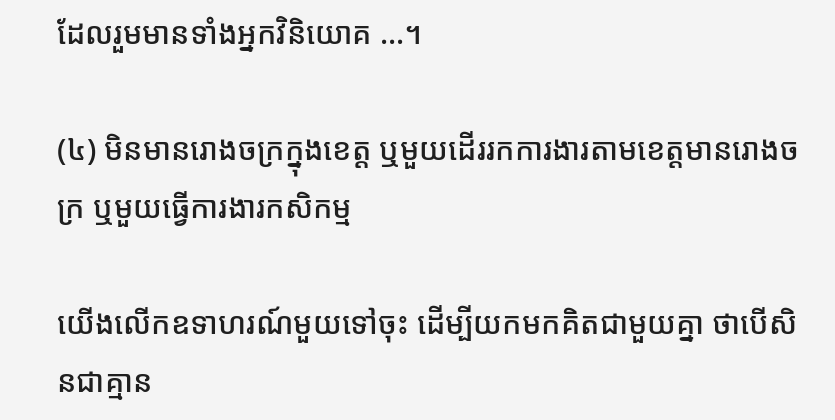ដែលរួមមានទាំងអ្នកវិនិយោគ …។

(៤) មិនមានរោងចក្រក្នុងខេត្ត ឬមួយដើររកការងារតាមខេត្តមានរោងចក្រ ឬមួយធ្វើការងារកសិកម្ម

យើងលើកឧទាហរណ៍មួយទៅចុះ ដើម្បីយកមកគិតជាមួយគ្នា ថាបើសិនជាគ្មាន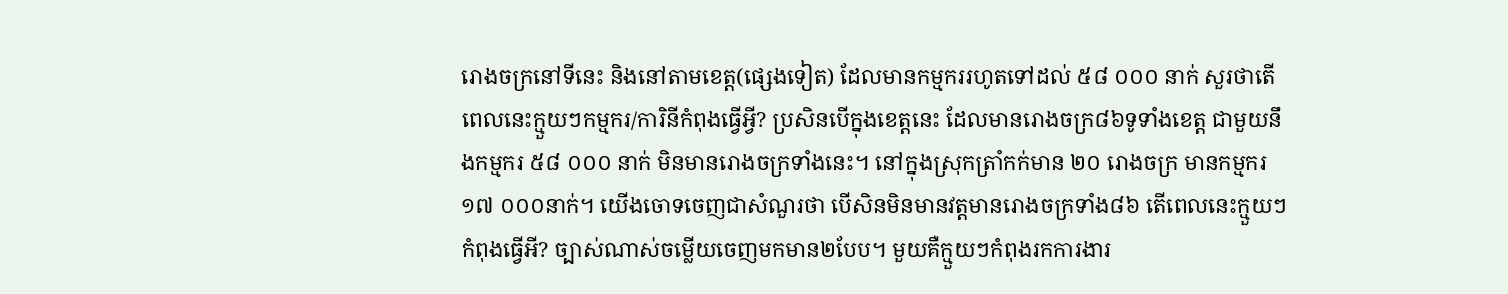រោងចក្រនៅទីនេះ និងនៅតាមខេត្ត(ផ្សេងទៀត) ដែលមានកម្មកររហូតទៅដល់ ៥៨ ០០០ នាក់ សួរថាតើពេលនេះក្មួយៗកម្មករ/ការិនីកំពុងធ្វើអ្វី? ប្រសិនបើក្នុងខេត្តនេះ ដែលមានរោងចក្រ៨៦ទូទាំងខេត្ត ជាមួយនឹងកម្មករ ៥៨ ០០០ នាក់ មិនមានរោងចក្រទាំងនេះ។ នៅក្នុងស្រុកត្រាំកក់មាន ២០ រោងចក្រ មានកម្មករ ១៧ ០០០នាក់។ យើងចោទចេញជាសំណួរថា បើសិនមិនមានវត្តមានរោងចក្រទាំង៨៦ តើពេលនេះក្មួយៗ កំពុងធ្វើអី? ច្បាស់ណាស់ចម្លើយចេញមកមាន២បែប។ មួយគឺក្មួយៗកំពុងរកការងារ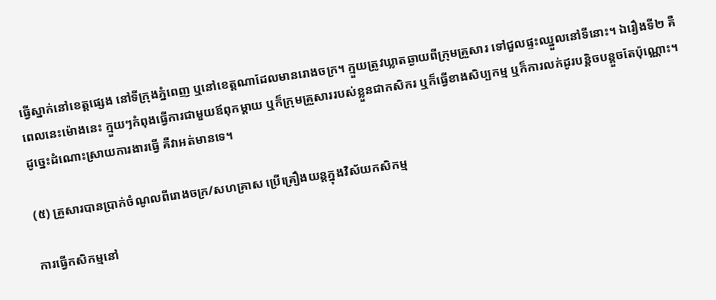ធ្វើស្នាក់នៅខេត្តផ្សេង នៅទីក្រុងភ្នំពេញ ឬនៅខេត្តណាដែលមានរោងចក្រ។ ក្មួយត្រូវឃ្លាតឆ្ងាយពីក្រុមគ្រួសារ ទៅជួលផ្ទះឈ្នួលនៅទីនោះ។ ឯរឿងទី២ គឺពេលនេះម៉ោងនេះ ក្មួយៗកំពុងធ្វើការជាមួយឪពុកម្ដាយ ឬក៏ក្រុមគ្រួសាររបស់ខ្លួនជាកសិករ ឬក៏ធ្វើខាងសិប្បកម្ម ឬក៏ការលក់ដូរបន្តិចបន្ដួចតែប៉ុណ្ណោះ។ ដូច្នេះដំណោះស្រាយការងារធ្វើ គឺវាអត់មានទេ។

(៥) គ្រួសារបានប្រាក់ចំណូលពីរោងចក្រ/សហគ្រាស ប្រើគ្រឿងយន្តក្នុងវិស័យកសិកម្ម

ការធ្វើកសិកម្មនៅ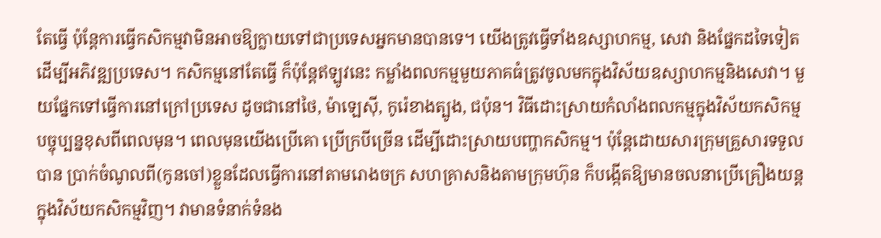តែធ្វើ ប៉ុន្តែការធ្វើកសិកម្មវាមិនអាចឱ្យក្លាយទៅជាប្រទេសអ្នកមានបានទេ។ យើងត្រូវធ្វើទាំងឧស្សាហកម្ម, សេវា និងផ្នែកដទៃទៀត ដើម្បីអភិវឌ្ឍប្រទេស។ កសិកម្មនៅតែធ្វើ ក៏ប៉ុន្តែឥឡូវនេះ កម្លាំងពលកម្មមួយភាគធំត្រូវចូលមកក្នុងវិស័យឧស្សាហកម្មនិងសេវា។ មួយផ្នែកទៅធ្វើការនៅក្រៅប្រទេស ដូចជានៅថៃ, ម៉ាឡេស៊ី, កូរ៉េខាងត្បូង, ជប៉ុន។ វិធីដោះស្រាយកំលាំងពលកម្មក្នុងវិស័យកសិកម្មបច្ចុប្បន្នខុសពីពេលមុន។ ពេលមុនយើងប្រើគោ ប្រើក្របីច្រើន ដើម្បីដោះស្រាយបញ្ហាកសិកម្ម។ ប៉ុន្តែដោយសារក្រុមគ្រួសារទទួលបាន ប្រាក់ចំណូលពី(កូនចៅ)ខ្លួនដែលធ្វើការនៅតាមរោងចក្រ សហគ្រាសនិងតាមក្រុមហ៊ុន ក៏បង្កើតឱ្យមានចលនាប្រើគ្រឿងយន្តក្នុងវិស័យកសិកម្មវិញ។ វាមានទំនាក់ទំនង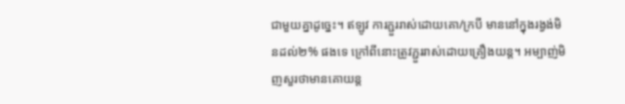ជាមួយគ្នាដូច្នេះ។ ឥឡូវ ការភ្ជួររាស់ដោយគោ/ក្របី មាននៅក្នុងរង្វង់មិនដល់២% ផងទេ ក្រៅពីនោះត្រូវភ្ជួររាស់ដោយគ្រឿងយន្ត។ អម្បាញ់មិញសួរថាមានគោយន្ត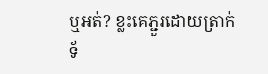ឬអត់? ខ្លះគេភ្ជួរដោយត្រាក់ទ័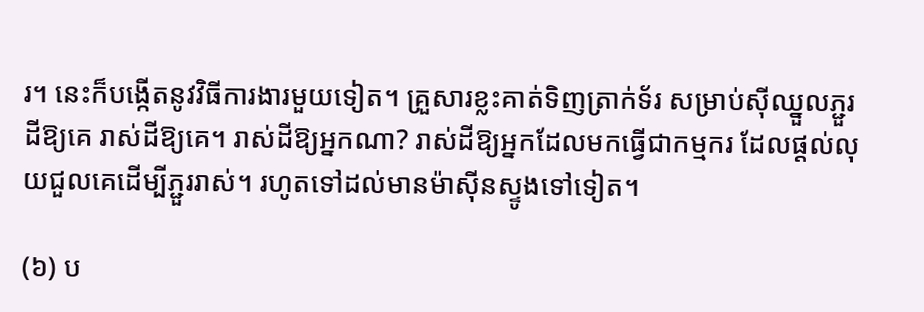រ។ នេះក៏បង្កើតនូវវិធីការងារមួយទៀត។ គ្រួសារខ្លះគាត់ទិញត្រាក់ទ័រ សម្រាប់ស៊ីឈ្នួលភ្ជួរដីឱ្យគេ រាស់ដីឱ្យគេ។ រាស់ដីឱ្យអ្នកណា? រាស់ដីឱ្យអ្នកដែលមកធ្វើជាកម្មករ ដែលផ្ដល់លុយជួលគេដើម្បីភ្ជួររាស់។ រហូតទៅដល់មានម៉ាស៊ីនស្ទូងទៅទៀត។

(៦) ប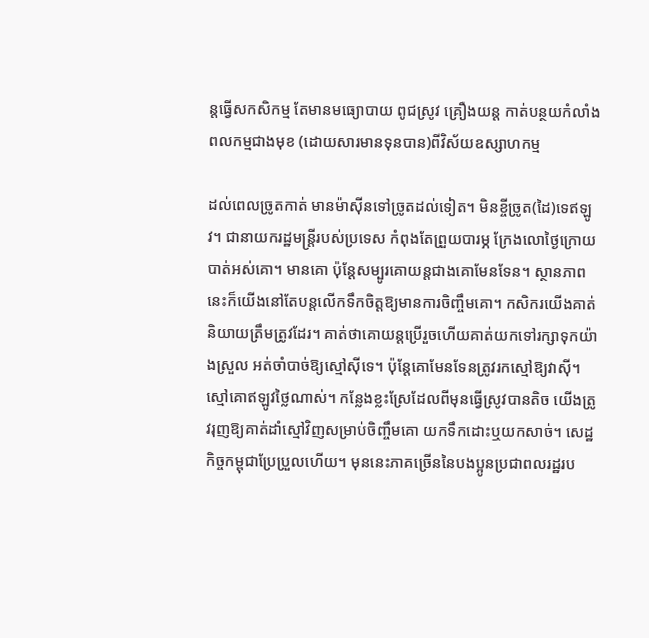ន្តធ្វើសកសិកម្ម តែមានមធ្យោបាយ ពូជស្រូវ គ្រឿងយន្ត កាត់បន្ថយកំលាំងពលកម្មជាងមុខ (ដោយសារមានទុនបាន)ពីវិស័យឧស្សាហកម្ម

ដល់ពេលច្រូតកាត់ មានម៉ាស៊ីនទៅច្រូតដល់ទៀត។ មិនខ្ចីច្រូត(ដៃ)ទេឥឡូវ។ ជានាយករដ្ឋមន្ត្រីរបស់ប្រទេស កំពុងតែព្រួយបារម្ភ ក្រែងលោថ្ងៃក្រោយបាត់អស់គោ។ មានគោ ប៉ុន្តែសម្បូរគោយន្តជាងគោមែនទែន។ ស្ថានភាពនេះក៏យើងនៅតែបន្ដលើកទឹកចិត្តឱ្យមានការចិញ្ចឹមគោ។ កសិករយើងគាត់និយាយត្រឹមត្រូវដែរ។ គាត់ថាគោយន្តប្រើរួចហើយគាត់យកទៅរក្សាទុកយ៉ាងស្រួល អត់ចាំបាច់ឱ្យស្មៅស៊ីទេ។ ប៉ុន្តែគោមែនទែនត្រូវរកស្មៅឱ្យវាស៊ី។ ស្មៅគោឥឡូវថ្លៃណាស់។ កន្លែងខ្លះស្រែដែលពីមុនធ្វើស្រូវបានតិច យើងត្រូវរុញឱ្យគាត់ដាំស្មៅវិញសម្រាប់ចិញ្ចឹមគោ យកទឹកដោះឬយកសាច់។ សេដ្ឋកិច្ចកម្ពុជាប្រែប្រួលហើយ។ មុននេះភាគច្រើននៃបងប្អូនប្រជាពលរដ្ឋរប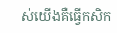ស់យើងគឺធ្វើកសិក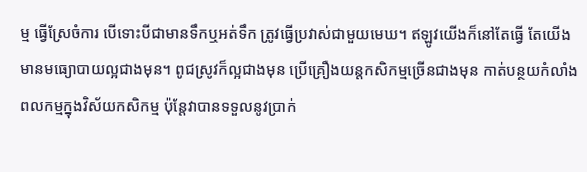ម្ម ធ្វើស្រែចំការ បើទោះបីជាមានទឹកឬអត់ទឹក ត្រូវធ្វើប្រវាស់ជាមួយមេឃ។ ឥឡូវយើងក៏នៅតែធ្វើ តែយើងមានមធ្យោបាយល្អជាងមុន។ ពូជស្រូវក៏ល្អជាងមុន ប្រើគ្រឿងយន្តកសិកម្មច្រើនជាងមុន កាត់បន្ថយកំលាំងពលកម្មក្នុងវិស័យកសិកម្ម ប៉ុន្តែវាបានទទួលនូវប្រាក់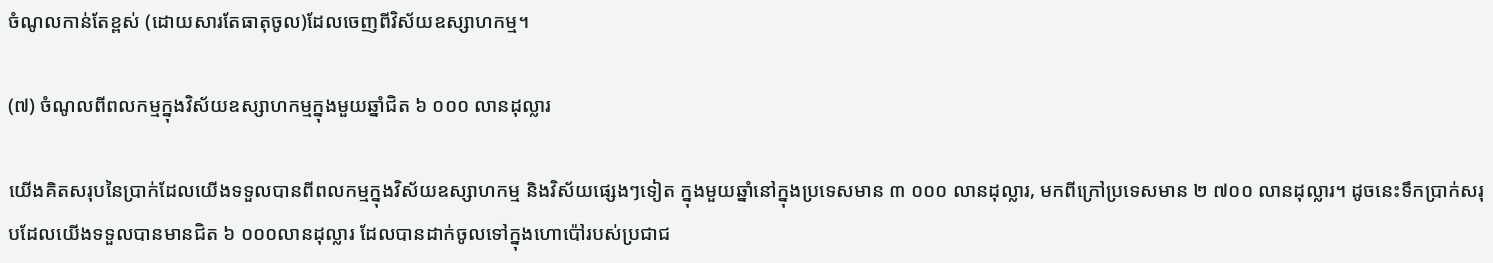ចំណូលកាន់តែខ្ពស់ (ដោយសារតែធាតុចូល)ដែលចេញពីវិស័យឧស្សាហកម្ម។

(៧) ចំណូលពីពលកម្មក្នុងវិស័យឧស្សាហកម្មក្នុងមួយឆ្នាំជិត ៦ ០០០ លានដុល្លារ

យើងគិតសរុបនៃប្រាក់ដែលយើងទទួលបានពីពលកម្មក្នុងវិស័យឧស្សាហកម្ម និងវិស័យផ្សេងៗទៀត ក្នុងមួយឆ្នាំនៅក្នុងប្រទេសមាន ៣ ០០០ លានដុល្លារ, មកពីក្រៅប្រទេសមាន ២ ៧០០ លានដុល្លារ។ ដូចនេះទឹកប្រាក់សរុបដែលយើងទទួលបានមានជិត ៦ ០០០លានដុល្លារ ដែលបានដាក់ចូលទៅក្នុងហោប៉ៅរបស់ប្រជាជ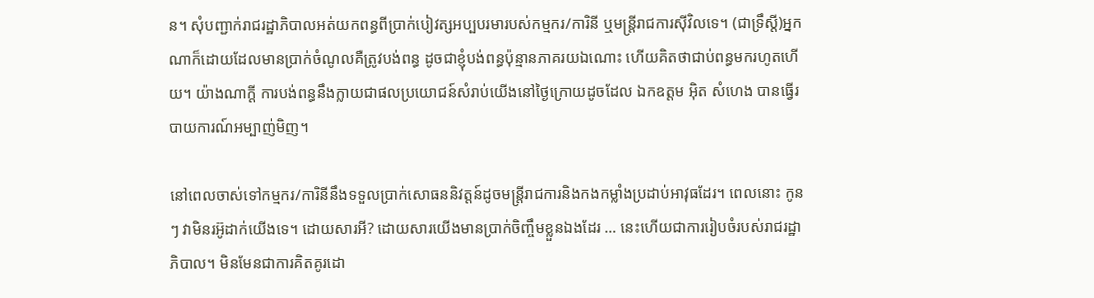ន។ សុំបញ្ជាក់រាជរដ្ឋាភិបាលអត់យកពន្ធពីប្រាក់បៀវត្សអប្បបរមារបស់កម្មករ/ការិនី ឬមន្ត្រីរាជការស៊ីវិលទេ។ (ជាទ្រឹស្តី)អ្នកណាក៏ដោយដែលមានប្រាក់ចំណូលគឺត្រូវបង់ពន្ធ ដូចជាខ្ញុំបង់ពន្ធប៉ុន្មានភាគរយឯណោះ ហើយគិតថាជាប់ពន្ធមករហូតហើយ។ យ៉ាងណាក្តី ការបង់ពន្ធនឹងក្លាយជាផលប្រយោជន៍សំរាប់យើងនៅថ្ងៃក្រោយដូចដែល ឯកឧត្តម អ៊ិត សំហេង បានធ្វើរបាយការណ៍អម្បាញ់មិញ។

នៅពេលចាស់ទៅកម្មករ/ការិនីនឹងទទួលប្រាក់សោធននិវត្តន៍ដូចមន្ត្រីរាជការនិងកងកម្លាំងប្រដាប់អាវុធដែរ។ ពេលនោះ កូនៗ វាមិនរអ៊ូដាក់យើងទេ។ ដោយសារអី? ដោយសារយើងមានប្រាក់ចិញ្ចឹមខ្លួនឯងដែរ … នេះហើយជាការរៀបចំរបស់រាជរដ្ឋាភិបាល។ មិនមែនជាការគិតគូរដោ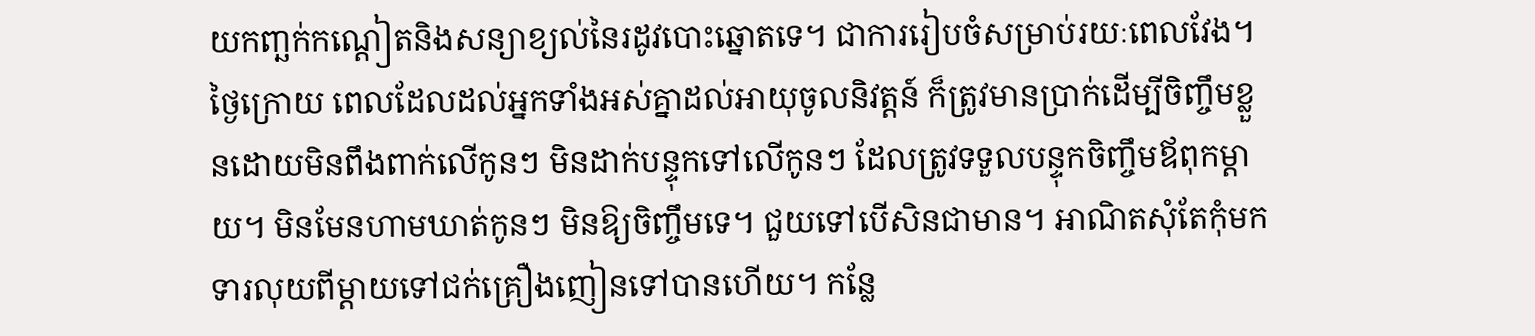យកញ្ឆក់កណ្តៀតនិងសន្យាខ្យល់នៃរដូវបោះឆ្នោតទេ។ ជាការរៀបចំសម្រាប់រយៈពេលវែង។ ថ្ងៃក្រោយ ពេលដែលដល់អ្នកទាំងអស់គ្នាដល់អាយុចូលនិវត្តន៍ ក៏ត្រូវមានប្រាក់ដើម្បីចិញ្ចឹមខ្លួនដោយមិនពឹងពាក់លើកូនៗ មិនដាក់បន្ទុកទៅលើកូនៗ ដែលត្រូវទទួលបន្ទុកចិញ្ចឹមឪពុកម្តាយ។ មិនមែនហាមឃាត់កូនៗ មិនឱ្យចិញ្ចឹមទេ។ ជួយទៅបើសិនជាមាន។ អាណិតសុំតែកុំមកទារលុយពីម្តាយទៅជក់គ្រឿងញៀនទៅបានហើយ។ កន្លែ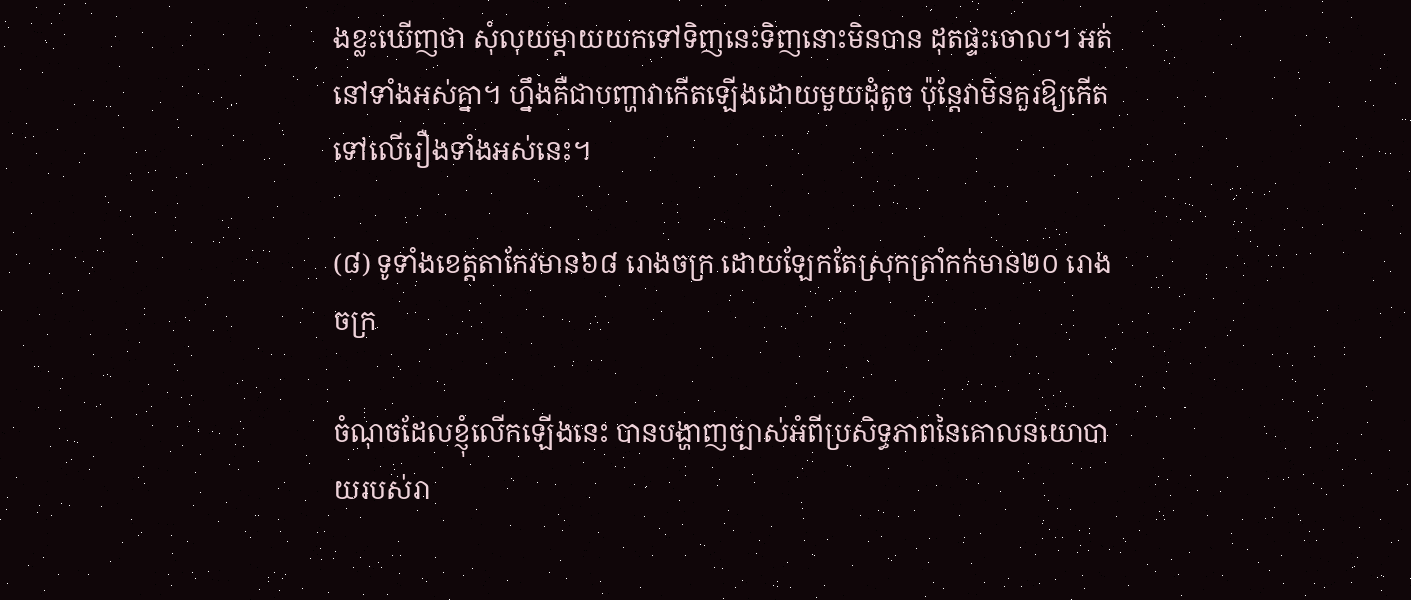ងខ្លះឃើញថា សុំលុយម្ដាយយកទៅទិញនេះទិញនោះមិនបាន ដុតផ្ទះចោល។ អត់នៅទាំងអស់គ្នា។ ហ្នឹងគឺជាបញ្ហាវាកើតឡើងដោយមួយដុំតូច ប៉ុន្តែវាមិនគួរឱ្យកើតទៅលើរឿងទាំងអស់នេះ។

(៨) ទូទាំងខេត្តតាកែវមាន៦៨ រោងចក្រ ដោយឡែកតែស្រុកត្រាំកក់មាន២០ រោងចក្រ

ចំណុចដែលខ្ញុំលើកឡើងនេះ បានបង្ហាញច្បាស់អំពីប្រសិទ្ធភាពនៃគោលនយោបាយរបស់រា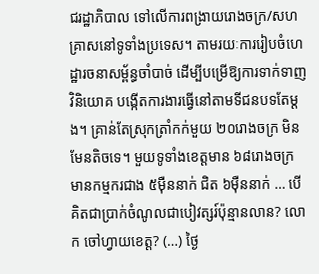ជរដ្ឋាភិបាល ទៅលើការពង្រាយរោងចក្រ/សហគ្រាសនៅទូទាំងប្រទេស។ តាមរយៈការរៀបចំហេដ្ឋារចនាសម្ព័ន្ធចាំបាច់ ដើម្បីបម្រើឱ្យការទាក់ទាញវិនិយោគ បង្កើតការងារធ្វើនៅតាមទីជនបទតែម្តង។ គ្រាន់តែស្រុកត្រាំកក់មួយ ២០រោងចក្រ មិនមែនតិចទេ។ មួយទូទាំងខេត្តមាន ៦៨រោងចក្រ មានកម្មករជាង ៥ម៉ឺននាក់ ជិត ៦ម៉ឺននាក់ … បើគិតជាប្រាក់ចំណូលជាបៀវត្សរ៍ប៉ុន្មានលាន? លោក ចៅហ្វាយខេត្ត? (…) ថ្ងៃ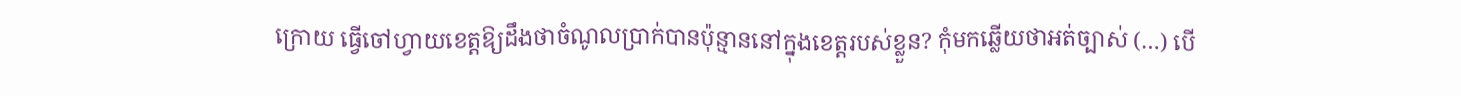ក្រោយ ធ្វើចៅហ្វាយខេត្តឱ្យដឹងថាចំណូលប្រាក់បានប៉ុន្មាននៅក្នុងខេត្តរបស់ខ្លួន? កុំមកឆ្លើយថាអត់ច្បាស់ (…) បើ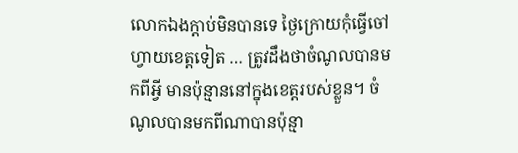លោកឯងក្តាប់មិនបានទេ ថ្ងៃក្រោយកុំធ្វើចៅហ្វាយខេត្តទៀត … ត្រូវដឹងថាចំណូលបានមកពីអ្វី មានប៉ុន្មាននៅក្នុងខេត្តរបស់ខ្លួន។ ចំណូលបានមកពីណាបានប៉ុន្មា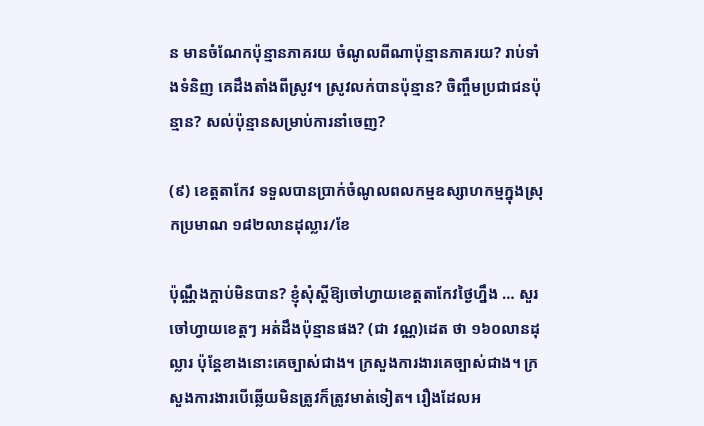ន មានចំណែកប៉ុន្មានភាគរយ ចំណូលពីណាប៉ុន្មានភាគរយ? រាប់ទាំងទំនិញ គេដឹងតាំងពីស្រូវ។ ស្រូវលក់បានប៉ុន្មាន? ចិញ្ចឹមប្រជាជនប៉ុន្មាន? សល់ប៉ុន្មានសម្រាប់ការនាំចេញ?

(៩) ខេត្តតាកែវ ទទួលបានប្រាក់ចំណូលពលកម្មឧស្សាហកម្មក្នុងស្រុកប្រមាណ ១៨២លានដុល្លារ/ខែ

ប៉ុណ្ណឹងក្តាប់មិនបាន? ខ្ញុំសុំស្តីឱ្យចៅហ្វាយខេត្តតាកែវថ្ងៃហ្នឹង … សួរចៅហ្វាយខេត្តៗ អត់ដឹងប៉ុន្មានផង? (ជា វណ្ណ)ដេត ថា ១៦០លានដុល្លារ ប៉ុន្តែខាងនោះគេច្បាស់ជាង។ ក្រសួងការងារគេច្បាស់ជាង។ ក្រសួងការងារបើឆ្លើយមិនត្រូវក៏ត្រូវមាត់ទៀត។ រឿងដែលអ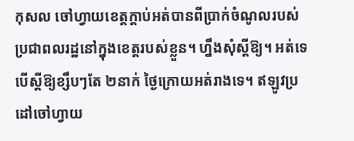កុសល ចៅហ្វាយខេត្តក្តាប់អត់បានពីប្រាក់ចំណូលរបស់ប្រជាពលរដ្ឋនៅក្នុងខេត្តរបស់ខ្លួន។ ហ្នឹងសុំស្តីឱ្យ។ អត់ទេ បើស្តីឱ្យខ្សឹបៗតែ ២នាក់ ថ្ងៃក្រោយអត់រាងទេ។ ឥឡូវប្រដៅចៅហ្វាយ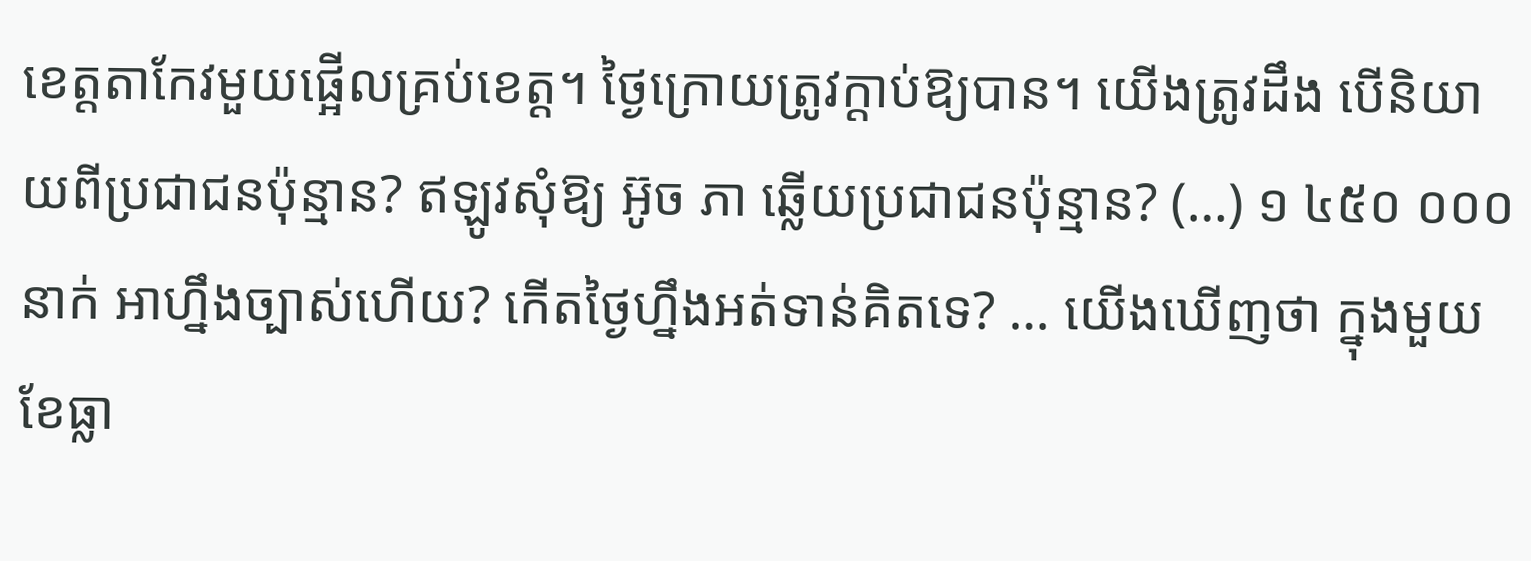ខេត្តតាកែវមួយផ្អើលគ្រប់ខេត្ត។ ថ្ងៃក្រោយត្រូវក្តាប់ឱ្យបាន។ យើងត្រូវដឹង បើនិយាយពីប្រជាជនប៉ុន្មាន? ឥឡូវសុំឱ្យ អ៊ូច ភា ឆ្លើយប្រជាជនប៉ុន្មាន? (…) ១ ៤៥០ ០០០ នាក់ អាហ្នឹងច្បាស់ហើយ? កើតថ្ងៃហ្នឹងអត់ទាន់គិតទេ? … យើងឃើញថា ក្នុងមួយខែធ្លា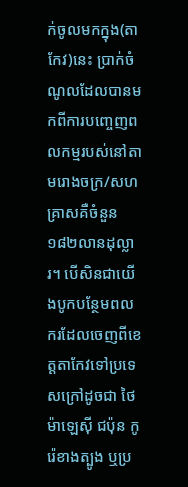ក់ចូលមកក្នុង(តាកែវ)នេះ ប្រាក់ចំណូលដែលបានមកពីការបញ្ចេញពលកម្មរបស់នៅតាមរោងចក្រ/សហគ្រាសគឺចំនួន ១៨២លានដុល្លារ។ បើសិនជាយើងបូកបន្ថែមពលករដែលចេញពីខេត្តតាកែវទៅប្រទេសក្រៅដូចជា ថៃ ម៉ាឡេស៊ី ជប៉ុន កូរ៉េខាងត្បូង ឬប្រ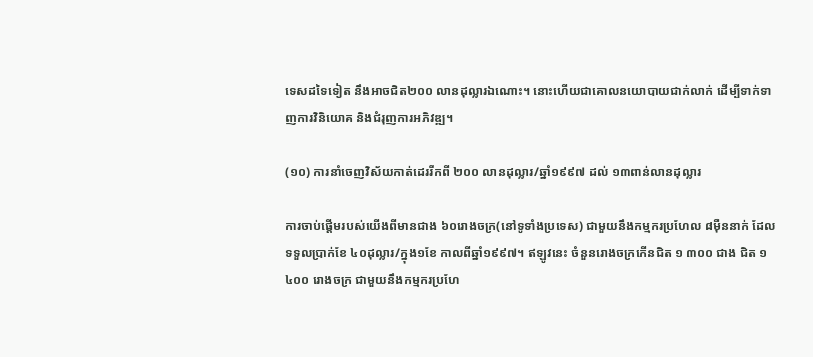ទេសដទៃទៀត នឹងអាចជិត២០០ លានដុល្លារឯណោះ។ នោះហើយជាគោលនយោបាយជាក់លាក់ ដើម្បីទាក់ទាញការវិនិយោគ និងជំរុញការអភិវឌ្ឍ។

(១០) ការនាំចេញវិស័យកាត់ដេររីកពី ២០០ លានដុល្លារ/ឆ្នាំ១៩៩៧ ដល់ ១៣ពាន់លានដុល្លារ

ការចាប់ផ្តើមរបស់យើងពីមានជាង ៦០រោងចក្រ(នៅទូទាំងប្រទេស) ជាមួយនឹងកម្មករប្រហែល ៨ម៉ឺននាក់ ដែលទទួលប្រាក់ខែ ៤០ដុល្លារ/ក្នុង១ខែ កាលពីឆ្នាំ១៩៩៧។ ឥឡូវនេះ ចំនួនរោងចក្រកើនជិត ១ ៣០០ ជាង ជិត ១ ៤០០ រោងចក្រ ជាមួយនឹងកម្មករប្រហែ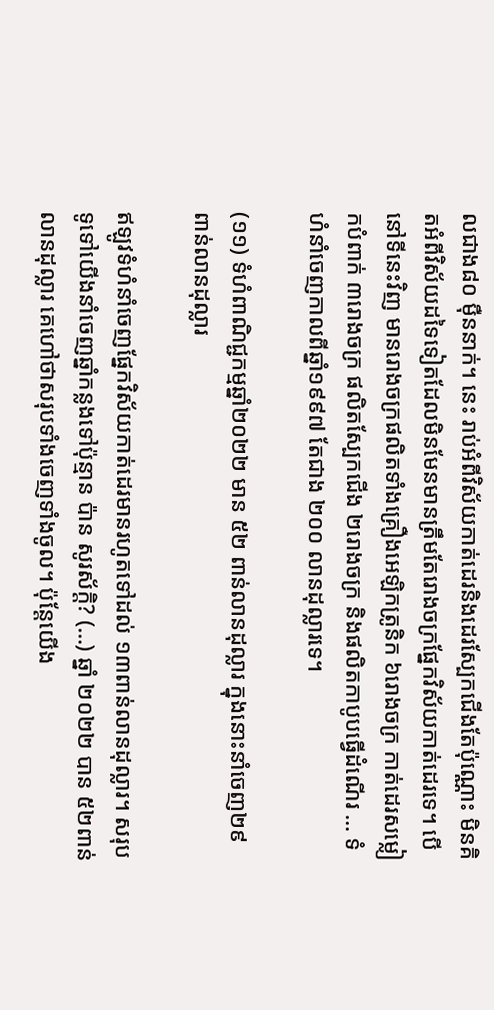លជាង៨០ ម៉ឺននាក់។ នេះ រាប់អំពីវិស័យកាត់ដេរនិងដេរស្បែកជើងតែប៉ុណ្ណោះ មិនគិតអំពីវិស័យដទៃទៀតដែលមិនមែនមានត្រឹមតែរោងចក្រផ្នែកវិស័យកាត់ដេរទេ។ បើនៅទីនេះវិញ មានរោងចក្រផលិតទាំងគ្រឿងអេឡិកត្រូនិក ៦រោងចក្រ កាត់ដេរសម្លៀកបំពាក់ ៣រោងចក្រ ផលិតស្បែកជើង ២រោងចក្រ និងផលិតកាបូបធ្វើដំណើរ … ទំហំនាំចេញកាលពីឆ្នាំ១៩៩៧ តែជាង ២០០ លានដុល្លារទេ។

(១១) ទំហំពាណិជ្ជកម្មឆ្នាំ២០២២ មាន ៥២ ពាន់លានដុល្លារ ក្នុងនោះនាំចេញ២៩ ពាន់លានដុល្លារ

ឥឡូវទំហំនាំចេញផ្នែកវិស័យកាត់ដេរមានរហូតទៅដល់ ១៣ពាន់លានដុល្លារ។ សរុបទូទៅយើងនាំចេញឆ្នាំកន្លងទៅប៉ុន្មាន ប៉ាន សូរស័ក្តិ? (…) ឆ្នាំ ២០២២ បាន ៥២ពាន់លានដុល្លារ គេហៅថាសរុបទាំងចេញទាំងចូល។ ប៉ុន្តែយើង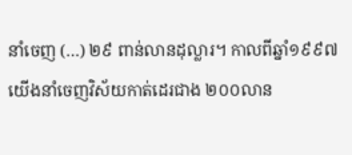នាំចេញ (…) ២៩ ពាន់លានដុល្លារ។ កាលពីឆ្នាំ១៩៩៧ យើងនាំចេញវិស័យកាត់ដេរជាង ២០០លាន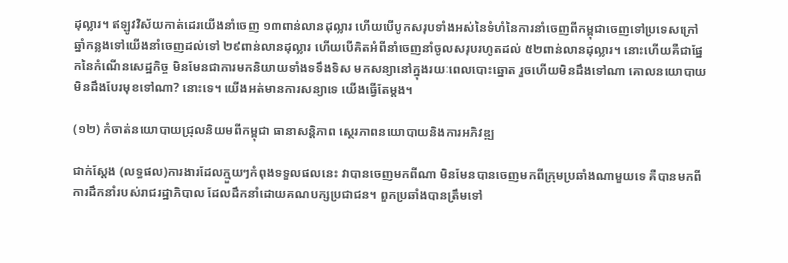ដុល្លារ។ ឥឡូវវិស័យកាត់ដេរយើងនាំចេញ ១៣ពាន់លានដុល្លារ ហើយបើបូកសរុបទាំងអស់នៃទំហំនៃការនាំចេញពីកម្ពុជាចេញទៅប្រទេសក្រៅ ឆ្នាំកន្លងទៅយើងនាំចេញដល់ទៅ ២៩ពាន់លានដុល្លារ ហើយបើគិតអំពីនាំចេញនាំចូលសរុបរហូតដល់ ៥២ពាន់លានដុល្លារ។ នោះហើយគឺជាផ្នែកនៃកំណើនសេដ្ឋកិច្ច មិនមែនជាការមកនិយាយទាំងទទឹងទិស មកសន្យានៅក្នុងរយៈពេលបោះឆ្នោត រួចហើយមិនដឹងទៅណា គោលនយោបាយមិនដឹងបែរមុខទៅណា? នោះទេ។ យើងអត់មានការសន្យាទេ យើងធ្វើតែម្តង។

(១២) កំចាត់នយោបាយជ្រុលនិយមពីកម្ពុជា ធានាសន្តិភាព ស្ថេរភាពនយោបាយនិងការអភិវឌ្ឍ

ជាក់ស្តែង (លទ្ធផល)ការងារដែលក្មួយៗកំពុងទទួលផលនេះ វាបានចេញមកពីណា មិនមែនបានចេញមកពីក្រុមប្រឆាំងណាមួយទេ គឺបានមកពីការដឹកនាំរបស់រាជរដ្ឋាភិបាល ដែលដឹកនាំដោយគណបក្សប្រជាជន។ ពួកប្រឆាំងបានត្រឹមទៅ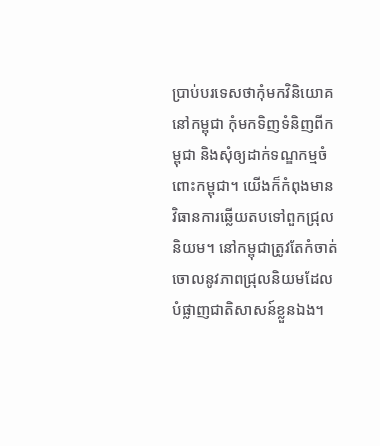ប្រាប់បរទេសថាកុំមកវិនិយោគនៅកម្ពុជា កុំមកទិញទំនិញពីកម្ពុជា និងសុំឲ្យដាក់ទណ្ឌកម្មចំពោះកម្ពុជា។ យើងក៏កំពុងមានវិធានការឆ្លើយតបទៅពួកជ្រុលនិយម។ នៅកម្ពុជាត្រូវតែកំចាត់ចោលនូវភាពជ្រុលនិយមដែលបំផ្លាញជាតិសាសន៍ខ្លួនឯង។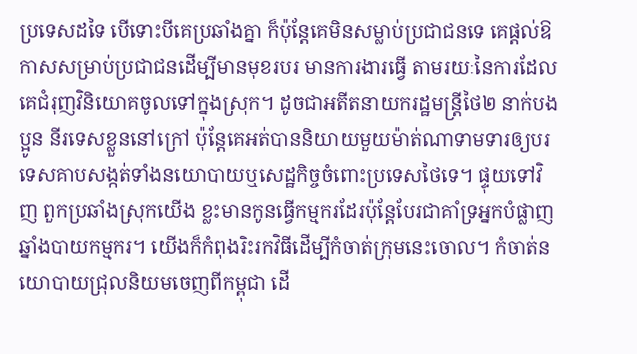ប្រទេសដទៃ បើទោះបីគេប្រឆាំងគ្នា ក៏ប៉ុន្តែគេមិនសម្លាប់ប្រជាជនទេ គេផ្តល់ឱកាសសម្រាប់ប្រជាជនដើម្បីមានមុខរបរ មានការងារធ្វើ តាមរយៈនៃការដែលគេជំរុញវិនិយោគចូលទៅក្នុងស្រុក។ ដូចជាអតីតនាយករដ្ឋមន្ត្រីថៃ២ នាក់បងប្អូន នីរទេសខ្លួននៅក្រៅ ប៉ុន្តែគេអត់បាននិយាយមួយម៉ាត់ណាទាមទារឲ្យបរទេសគាបសង្កត់ទាំងនយោបាយឬសេដ្ឋកិច្ចចំពោះប្រទេសថៃទេ។ ផ្ទុយទៅវិញ ពួកប្រឆាំងស្រុកយើង ខ្លះមានកូនធ្វើកម្មករដែរប៉ុន្តែបែរជាគាំទ្រអ្នកបំផ្លាញឆ្នាំងបាយកម្មករ។ យើងក៏កំពុងរិះរកវិធីដើម្បីកំចាត់ក្រុមនេះចោល។ កំចាត់នយោបាយជ្រុលនិយមចេញពីកម្ពុជា ដើ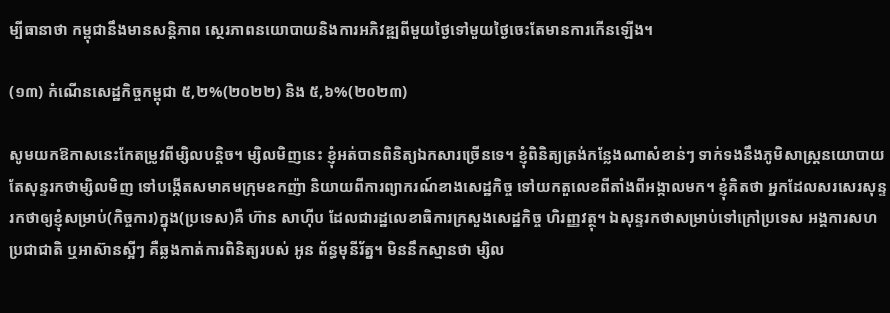ម្បីធានាថា កម្ពុជានឹងមានសន្តិភាព ស្ថេរភាពនយោបាយនិងការអភិវឌ្ឍពីមួយថ្ងៃទៅមួយថ្ងៃចេះតែមានការកើនឡើង។

(១៣) កំណើនសេដ្ឋកិច្ចកម្ពុជា ៥,២%(២០២២) និង ៥,៦%(២០២៣)

សូមយកឱកាសនេះកែតម្រូវពីម្សិលបន្តិច។ ម្សិលមិញនេះ ខ្ញុំអត់បានពិនិត្យឯកសារច្រើនទេ។ ខ្ញុំពិនិត្យត្រង់កន្លែងណាសំខាន់ៗ ទាក់ទងនឹងភូមិសាស្ត្រនយោបាយ តែសុន្ទរកថាម្សិលមិញ ទៅបង្កើតសមាគមក្រុមឧកញ៉ា និយាយពីការព្យាករណ៍ខាងសេដ្ឋកិច្ច ទៅយកតួលេខពីតាំងពីអង្កាលមក។ ខ្ញុំគិតថា អ្នកដែលសរសេរសុន្ទរកថាឲ្យខ្ញុំសម្រាប់(កិច្ចការ)ក្នុង(ប្រទេស)គឺ ហ៊ាន សាហ៊ីប ដែលជារដ្ឋលេខាធិការក្រសួងសេដ្ឋកិច្ច ហិរញ្ញវត្ថុ។ ឯសុន្ទរកថាសម្រាប់ទៅក្រៅប្រទេស អង្គការសហប្រជាជាតិ ឬអាស៊ានស្អីៗ គឺឆ្លងកាត់ការពិនិត្យរបស់ អូន ព័ន្ធមុនីរ័ត្ន។ មិននឹកស្មានថា ម្សិល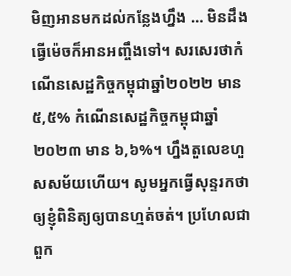មិញអានមកដល់កន្លែងហ្នឹង … មិនដឹងធ្វើម៉េចក៏អានអញ្ចឹងទៅ។ សរសេរថាកំណើនសេដ្ឋកិច្ចកម្ពុជាឆ្នាំ២០២២ មាន ៥,៥% កំណើនសេដ្ឋកិច្ចកម្ពុជាឆ្នាំ២០២៣ មាន ៦,៦%។ ហ្នឹងតួលេខហួសសម័យហើយ។ សូមអ្នកធ្វើសុន្ទរកថាឲ្យខ្ញុំពិនិត្យឲ្យបានហ្មត់ចត់។ ប្រហែលជាពួក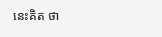នេះគិត ថា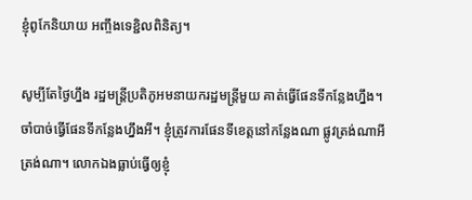ខ្ញុំពូកែនិយាយ អញ្ចឹងទេខ្ជិលពិនិត្យ។

សូម្បីតែថ្ងៃហ្នឹង រដ្ឋមន្ត្រីប្រតិភូអមនាយករដ្ឋមន្ត្រីមួយ គាត់ធ្វើផែនទីកន្លែងហ្នឹង។ ចាំបាច់ធ្វើផែនទីកន្លែងហ្នឹងអី។ ខ្ញុំត្រូវការផែនទីខេត្តនៅកន្លែងណា ផ្លូវត្រង់ណាអីត្រង់ណា។ លោកឯងធ្លាប់ធ្វើឲ្យខ្ញុំ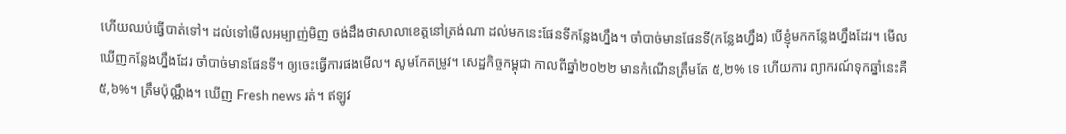ហើយឈប់ធ្វើបាត់ទៅ។ ដល់ទៅមើលអម្បាញ់មិញ ចង់ដឹងថាសាលាខេត្តនៅត្រង់ណា ដល់មកនេះផែនទីកន្លែងហ្នឹង។ ចាំបាច់មានផែនទី(កន្លែងហ្នឹង) បើខ្ញុំមកកន្លែងហ្នឹងដែរ។ មើលឃើញកន្លែងហ្នឹងដែរ ចាំបាច់មានផែនទី។ ឲ្យចេះធ្វើការផងមើល។ សូមកែតម្រូវ។ សេដ្ឋកិច្ចកម្ពុជា កាលពីឆ្នាំ២០២២ មានកំណើនត្រឹមតែ ៥,២% ទេ ហើយការ ព្យាករណ៍ទុកឆ្នាំនេះគឺ ៥,៦%។ ត្រឹមប៉ុណ្ណឹង។ ឃើញ Fresh news រត់។ ឥឡូវ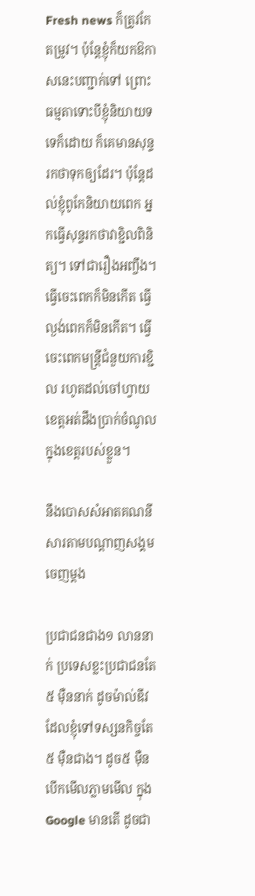Fresh news ក៏ត្រូវកែតម្រូវ។ ប៉ុន្តែខ្ញុំក៏យកឱកាសនេះបញ្ជាក់ទៅ ព្រោះធម្មតាទោះបីខ្ញុំនិយាយទទេក៏ដោយ ក៏គេមានសុន្ទរកថាទុកឲ្យដែរ។ ប៉ុន្តែដល់ខ្ញុំពូកែនិយាយពេក អ្នកធ្វើសុន្ទរកថាវាខ្ជិលពិនិត្យ។ ទៅជារឿងអញ្ចឹង។ ធ្វើចេះពេកក៏មិនកើត ធ្វើល្ងង់ពេកក៏មិនកើត។ ធ្វើចេះពេកមន្ត្រីជំនួយការខ្ជិល រហូតដល់ចៅហ្វាយខេត្តអត់ដឹងប្រាក់ចំណូលក្នុងខេត្តរបស់ខ្លួន។

នឹងបោសសំអាតគណនីសារតាមបណ្តាញសង្គមចេញម្តង

ប្រជាជនជាង១ លាននាក់ ប្រទេសខ្លះប្រជាជនតែ៥ ម៉ឺននាក់ ដូចម៉ាល់ឌីវ ដែលខ្ញុំទៅទស្សនកិច្ចតែ៥ ម៉ឺនជាង។ ដូច៥ ម៉ឺន បើកមើលភ្លាមមើល ក្នុង Google មានតើ ដូចជា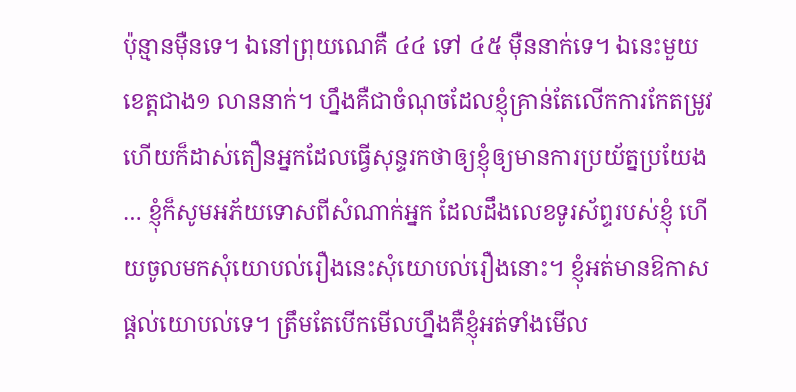ប៉ុន្មានម៉ឺនទេ។ ឯនៅព្រុយណេគឺ ៤៤ ទៅ ៤៥ ម៉ឺននាក់ទេ។ ឯនេះមួយខេត្តជាង១ លាននាក់។ ហ្នឹងគឺជាចំណុចដែលខ្ញុំគ្រាន់តែលើកការកែតម្រូវ ហើយក៏ដាស់តឿនអ្នកដែលធ្វើសុន្ទរកថាឲ្យខ្ញុំឲ្យមានការប្រយ័ត្នប្រយែង … ខ្ញុំក៏សូមអភ័យទោសពីសំណាក់អ្នក ដែលដឹងលេខទូរស័ព្ទរបស់ខ្ញុំ ហើយចូលមកសុំយោបល់រឿងនេះសុំយោបល់រឿងនោះ។ ខ្ញុំអត់មានឱកាសផ្តល់យោបល់ទេ។ ត្រឹមតែបើកមើលហ្នឹងគឺខ្ញុំអត់ទាំងមើល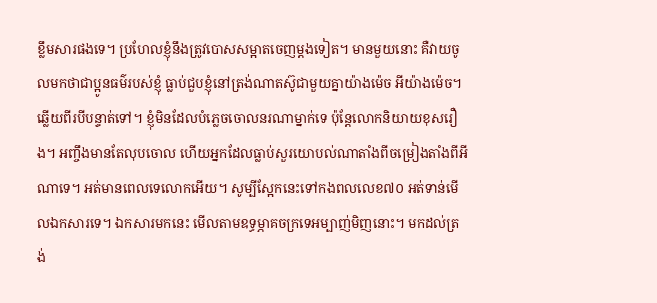ខ្លឹមសារផងទេ។ ប្រហែលខ្ញុំនឹងត្រូវបោសសម្អាតចេញម្តងទៀត។ មានមួយនោះ គឺវាយចូលមកថាជាប្អូនធម៌របស់ខ្ញុំ ធ្លាប់ជួបខ្ញុំនៅត្រង់ណាតស៊ូជាមួយគ្នាយ៉ាងម៉េច អីយ៉ាងម៉េច។ ឆ្លើយពីរបីបន្ទាត់ទៅ។ ខ្ញុំមិនដែលបំភ្លេចចោលនរណាម្នាក់ទេ ប៉ុន្តែលោកនិយាយខុសរឿង។ អញ្ចឹងមានតែលុបចោល ហើយអ្នកដែលធ្លាប់សួរយោបល់ណាតាំងពីចម្រៀងតាំងពីអីណាទេ។ អត់មានពេលទេលោកអើយ។ សូម្បីស្អែកនេះទៅកងពលលេខ៧០ អត់ទាន់មើលឯកសារទេ។ ឯកសារមកនេះ មើលតាមឧទ្ធម្ភាគចក្រទេអម្បាញ់មិញនោះ។ មកដល់ត្រង់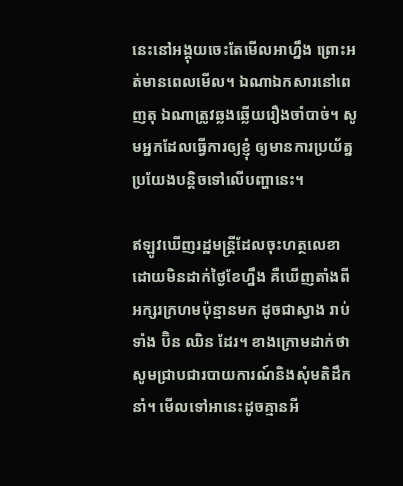នេះនៅអង្គុយចេះតែមើលអាហ្នឹង ព្រោះអត់មានពេលមើល។ ឯណាឯកសារនៅពេញតុ ឯណាត្រូវឆ្លងឆ្លើយរឿងចាំបាច់។ សូមអ្នកដែលធ្វើការឲ្យខ្ញុំ ឲ្យមានការប្រយ័ត្នប្រយែងបន្តិចទៅលើបញ្ហានេះ។

ឥឡូវឃើញរដ្ឋមន្ត្រីដែលចុះហត្ថលេខាដោយមិនដាក់ថ្ងៃខែហ្នឹង គឺឃើញតាំងពីអក្សរក្រហមប៉ុន្មានមក ដូចជាស្វាង រាប់ទាំង ប៊ិន ឈិន ដែរ។ ខាងក្រោមដាក់ថា សូមជ្រាបជារបាយការណ៍និងសុំមតិដឹកនាំ។ មើលទៅអានេះដូចគ្មានអី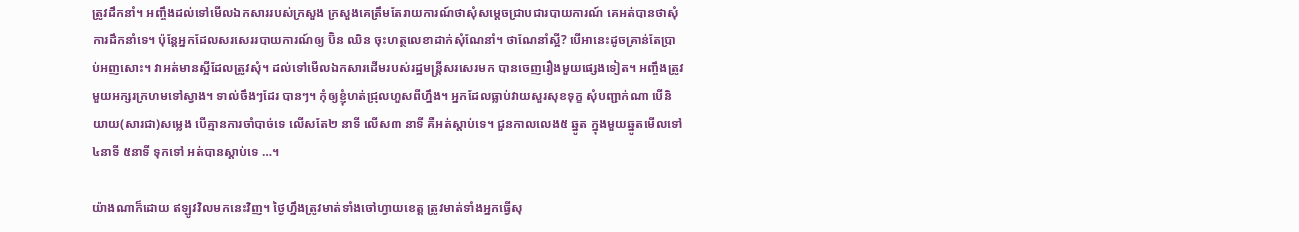ត្រូវដឹកនាំ។ អញ្ចឹងដល់ទៅមើលឯកសាររបស់ក្រសួង ក្រសួងគេត្រឹមតែរាយការណ៍ថាសុំសម្តេចជ្រាបជារបាយការណ៍ គេអត់បានថាសុំការដឹកនាំទេ។ ប៉ុន្តែអ្នកដែលសរសេររបាយការណ៍ឲ្យ ប៊ិន ឈិន ចុះហត្ថលេខាដាក់សុំណែនាំ។ ថាណែនាំស្អី? បើអានេះដូចគ្រាន់តែប្រាប់អញសោះ។ វាអត់មានស្អីដែលត្រូវសុំ។ ដល់ទៅមើលឯកសារដើមរបស់រដ្ឋមន្ត្រីសរសេរមក បានចេញរឿងមួយផ្សេងទៀត។ អញ្ចឹងត្រូវមួយអក្សរក្រហមទៅស្វាង។ ទាល់ចឹងៗដែរ បានៗ។ កុំឲ្យខ្ញុំហត់ជ្រុលហួសពីហ្នឹង។ អ្នកដែលធ្លាប់វាយសួរសុខទុក្ខ សុំបញ្ជាក់ណា បើនិយាយ(សារជា)សម្លេង បើគ្មានការចាំបាច់ទេ លើសតែ២ នាទី លើស៣ នាទី គឺអត់ស្តាប់ទេ។ ជួនកាលលេង៥ ឆ្នូត ក្នុងមួយឆ្នូតមើលទៅ ៤នាទី ៥នាទី ទុកទៅ អត់បានស្តាប់ទេ …។

យ៉ាងណាក៏ដោយ ឥឡូវវិលមកនេះវិញ។ ថ្ងៃហ្នឹងត្រូវមាត់ទាំងចៅហ្វាយខេត្ត ត្រូវមាត់ទាំងអ្នកធ្វើសុ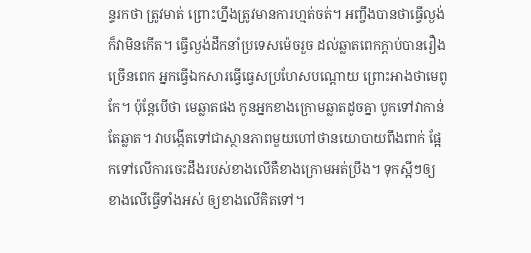ន្ទរកថា ត្រូវមាត់ ព្រោះហ្នឹងត្រូវមានការហ្មត់ចត់។ អញ្ចឹងបានថាធ្វើល្ងង់ក៏វាមិនកើត។ ធ្វើល្ងង់ដឹកនាំប្រទេសម៉េចរួច ដល់ឆ្លាតពេកក្តាប់បានរឿងច្រើនពេក អ្នកធ្វើឯកសារធ្វើធ្វេសប្រហែសបណ្តោយ ព្រោះអាងថាមេពូកែ។ ប៉ុន្តែបើថា មេឆ្លាតផង កូនអ្នកខាងក្រោមឆ្លាតដូចគ្នា បូកទៅវាកាន់តែឆ្លាត។ វាបង្កើតទៅជាស្ថានភាពមួយហៅថានយោបាយពឹងពាក់ ផ្អែកទៅលើការចេះដឹងរបស់ខាងលើគឺខាងក្រោមអត់ប្រឹង។ ទុកស្អីៗឲ្យខាងលើធ្វើទាំងអស់ ឲ្យខាងលើគិតទៅ។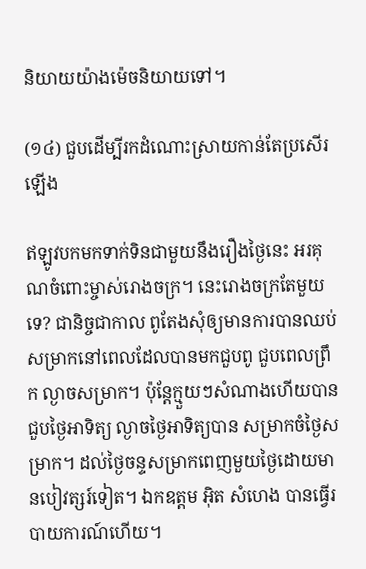និយាយយ៉ាងម៉េចនិយាយទៅ។

(១៤) ជួបដើម្បីរកដំណោះស្រាយកាន់តែប្រសើរឡើង

ឥឡូវបកមកទាក់ទិនជាមួយនឹងរឿងថ្ងៃនេះ អរគុណចំពោះម្ចាស់រោងចក្រ។ នេះរោងចក្រតែមួយទេ? ជានិច្ចជាកាល ពូតែងសុំឲ្យមានការបានឈប់សម្រាកនៅពេលដែលបានមកជួបពូ ជួបពេលព្រឹក ល្ងាចសម្រាក។ ប៉ុន្តែក្មួយៗសំណាងហើយបានជួបថ្ងៃអាទិត្យ ល្ងាចថ្ងៃអាទិត្យបាន សម្រាកចំថ្ងៃសម្រាក។ ដល់ថ្ងៃចន្ទសម្រាកពេញមួយថ្ងៃដោយមានបៀវត្សរ៍ទៀត។ ឯកឧត្តម អ៊ិត សំហេង បានធ្វើរបាយការណ៍ហើយ។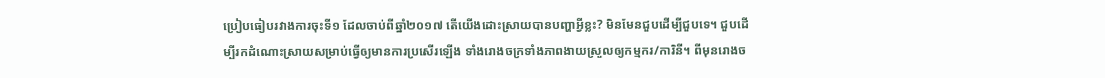ប្រៀបធៀបរវាងការចុះទី១ ដែលចាប់ពីឆ្នាំ២០១៧ តើយើងដោះស្រាយបានបញ្ហាអ្វីខ្លះ? មិនមែនជួបដើម្បីជួបទេ។ ជួបដើម្បីរកដំណោះស្រាយសម្រាប់ធ្វើឲ្យមានការប្រសើរឡើង ទាំងរោងចក្រទាំងភាពងាយស្រួលឲ្យកម្មករ/ការិនី។ ពីមុនរោងច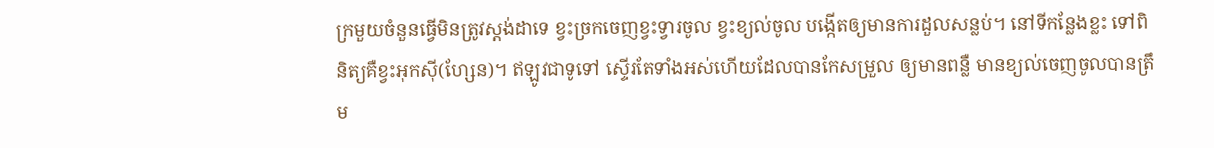ក្រមួយចំនួនធ្វើមិនត្រូវស្តង់ដាទេ ខ្វះច្រកចេញខ្វះទ្វារចូល ខ្វះខ្យល់ចូល បង្កើតឲ្យមានការដួលសន្លប់។ នៅទីកន្លែងខ្លះ ទៅពិនិត្យគឺខ្វះអុកស៊ី(ហ្សែន)។ ឥឡូវជាទូទៅ ស្ទើរតែទាំងអស់ហើយដែលបានកែសម្រួល ឲ្យមានពន្លឺ មានខ្យល់ចេញចូលបានត្រឹម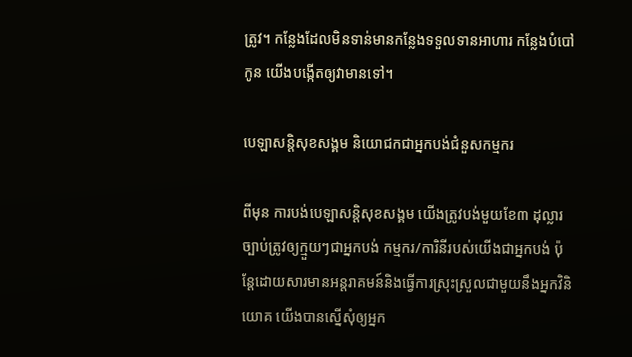ត្រូវ។ កន្លែងដែលមិនទាន់មានកន្លែងទទួលទានអាហារ កន្លែងបំបៅកូន យើងបង្កើតឲ្យវាមានទៅ។

បេឡាសន្តិសុខសង្គម និយោជកជាអ្នកបង់ជំនួសកម្មករ

ពីមុន ការបង់បេឡាសន្តិសុខសង្គម យើងត្រូវបង់មួយខែ៣ ដុល្លារ ច្បាប់ត្រូវឲ្យក្មួយៗជាអ្នកបង់ កម្មករ/ការិនីរបស់យើងជាអ្នកបង់ ប៉ុន្តែដោយសារមានអន្តរាគមន៍និងធ្វើការស្រុះស្រួលជាមួយនឹងអ្នកវិនិយោគ យើងបានស្នើសុំឲ្យអ្នក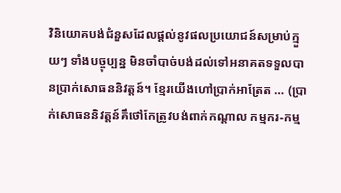វិនិយោគបង់ជំនួសដែលផ្ដល់នូវផលប្រយោជន៍សម្រាប់ក្មួយៗ ទាំងបច្ចុប្បន្ន មិនចាំបាច់បង់ដល់ទៅអនាគតទទួលបានប្រាក់សោធននិវត្តន៍។ ខ្មែរយើងហៅប្រាក់អាត្រែត … (ប្រាក់សោធននិវត្តន៍គឹថៅកែត្រូវបង់ពាក់កណ្តាល កម្មករ-កម្ម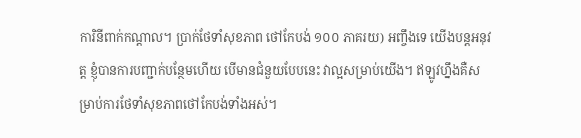ការិនីពាក់កណ្តាល។ ប្រាក់ថែទាំសុខភាព ថៅកែបង់ ១០០ ភាគរយ) អញ្ចឹងទេ យើងបន្តអនុវត្ត ខ្ញុំបានការបញ្ជាក់បន្ថែមហើយ បើមានជំនួយបែបនេះ វាល្អសម្រាប់យើង។ ឥឡូវហ្នឹងគឺសម្រាប់ការថែទាំសុខភាពថៅកែបង់ទាំងអស់។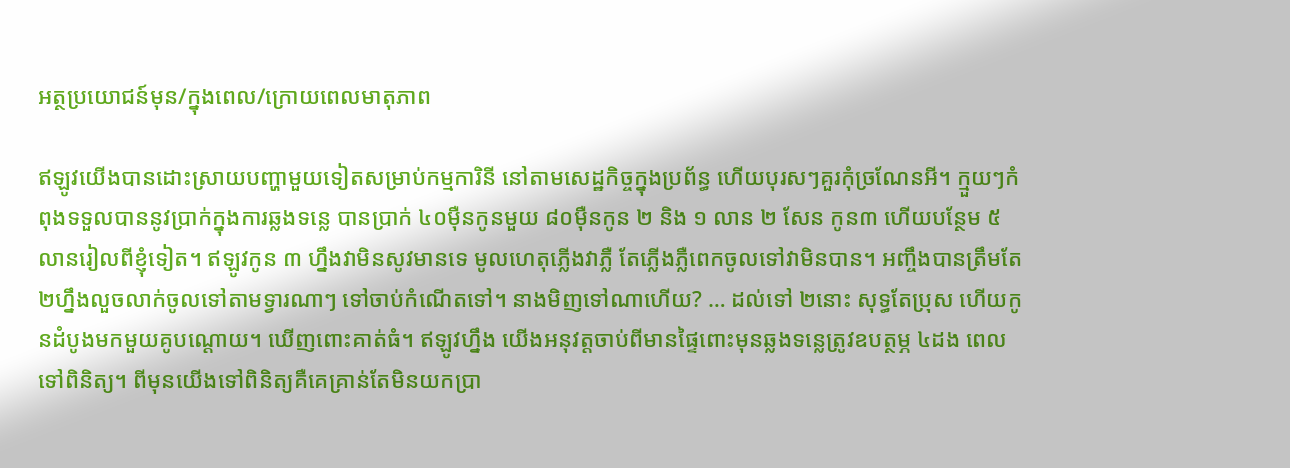អត្ថប្រយោជន៍មុន/ក្នុងពេល/ក្រោយពេលមាតុភាព

ឥឡូវយើងបានដោះស្រាយបញ្ហាមួយទៀតសម្រាប់កម្មការិនី នៅតាមសេដ្ឋកិច្ចក្នុងប្រព័ន្ធ ហើយបុរសៗគួរកុំច្រណែនអី។ ក្មួយៗកំពុងទទួលបាននូវប្រាក់ក្នុងការឆ្លងទន្លេ បានប្រាក់ ៤០ម៉ឺនកូនមួយ ៨០ម៉ឺនកូន ២ និង ១ លាន ២ សែន កូន៣ ហើយបន្ថែម ៥ លានរៀលពីខ្ញុំទៀត។ ឥឡូវកូន ៣ ហ្នឹងវាមិនសូវមានទេ មូលហេតុភ្លើងវាភ្លឺ តែភ្លើងភ្លឺពេកចូលទៅវាមិនបាន។ អញ្ចឹងបានត្រឹមតែ ២ហ្នឹងលួចលាក់ចូលទៅតាមទ្វារណាៗ ទៅចាប់កំណើតទៅ។ នាងមិញទៅណាហើយ? … ដល់ទៅ ២នោះ សុទ្ធតែប្រុស ហើយកូនដំបូងមកមួយគូបណ្តោយ។ ឃើញពោះគាត់ធំ។ ឥឡូវហ្នឹង យើងអនុវត្តចាប់ពីមានផ្ទៃពោះមុនឆ្លងទន្លេត្រូវឧបត្ថម្ភ ៤ដង ពេលទៅពិនិត្យ។ ពីមុនយើងទៅពិនិត្យគឺគេគ្រាន់តែមិនយកប្រា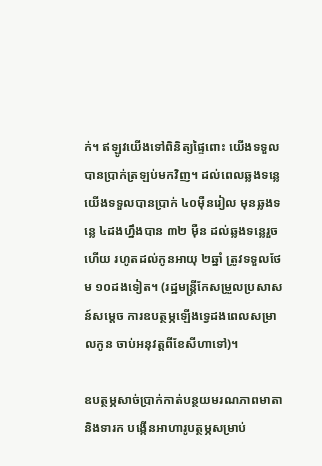ក់។ ឥឡូវយើងទៅពិនិត្យផ្ទៃពោះ យើងទទួលបានប្រាក់ត្រឡប់មកវិញ។ ដល់ពេលឆ្លងទន្លេ យើងទទួលបានប្រាក់ ៤០ម៉ឺនរៀល មុនឆ្លងទន្លេ ៤ដងហ្នឹងបាន ៣២ ម៉ឺន ដល់ឆ្លងទន្លេរួចហើយ រហូតដល់កូនអាយុ ២ឆ្នាំ ត្រូវទទួលថែម ១០ដងទៀត។ (រដ្ឋមន្រ្តីកែសម្រួលប្រសាសន៍សម្ដេច ការឧបត្ថម្ភឡើងទ្វេដងពេលសម្រាលកូន ចាប់អនុវត្តពីខែសីហាទៅ)។

ឧបត្ថម្ភសាច់ប្រាក់កាត់បន្ថយមរណភាពមាតានិងទារក បង្កើនអាហារូបត្ថម្ភសម្រាប់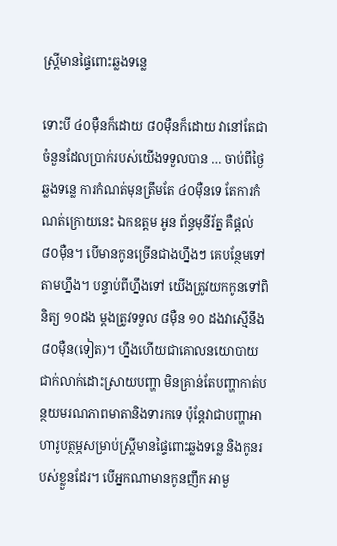ស្រ្តីមានផ្ទៃពោះឆ្លងទន្លេ

ទោះបី ៤០ម៉ឺនក៏ដោយ ៨០ម៉ឺនក៏ដោយ វានៅតែជាចំនួនដែលប្រាក់របស់យើងទទួលបាន … ចាប់ពីថ្ងៃឆ្លងទន្លេ ការកំណត់មុនត្រឹមតែ ៤០ម៉ឺនទេ តែការកំណត់ក្រោយនេះ ឯកឧត្តម អូន ព័ន្ធមុនីរ័ត្ន គឺផ្តល់ ៨០ម៉ឺន។ បើមានកូនច្រើនជាងហ្នឹងៗ គេបន្ថែមទៅតាមហ្នឹង។ បន្ទាប់ពីហ្នឹងទៅ យើងត្រូវយកកូនទៅពិនិត្យ ១០ដង ម្តងត្រូវទទួល ៨ម៉ឺន ១០ ដងវាស្មើនឹង ៨០ម៉ឺន(ទៀត)។ ហ្នឹងហើយជាគោលនយោបាយជាក់លាក់ដោះស្រាយបញ្ហា មិនគ្រាន់តែបញ្ហាកាត់បន្ថយមរណភាពមាតានិងទារកទេ ប៉ុន្តែវាជាបញ្ហាអាហារូបត្ថម្ភសម្រាប់ស្រ្តីមានផ្ទៃពោះឆ្លងទន្លេ និងកូនរបស់ខ្លួនដែរ។ បើអ្នកណាមានកូនញឹក អាមួ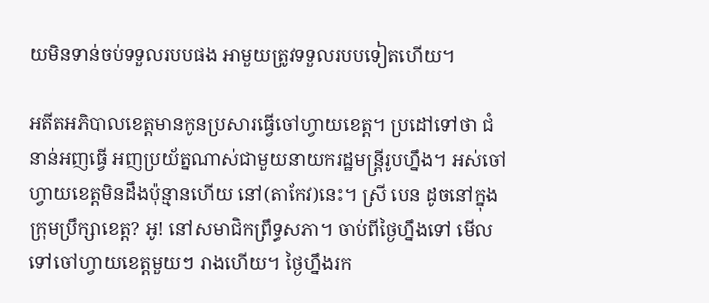យមិនទាន់ចប់ទទួលរបបផង អាមួយត្រូវទទួលរបបទៀតហើយ។

អតីតអភិបាលខេត្តមានកូនប្រសារធ្វើចៅហ្វាយខេត្ត។ ប្រដៅទៅថា ជំនាន់អញធ្វើ អញប្រយ័ត្នណាស់ជាមួយនាយករដ្ឋមន្រ្តីរូបហ្នឹង។ អស់ចៅហ្វាយខេត្តមិនដឹងប៉ុន្មានហើយ នៅ(តាកែវ)នេះ។ ស្រី បេន ដូចនៅក្នុងក្រុមប្រឹក្សាខេត្ត? អូ! នៅសមាជិកព្រឹទ្ធសភា។ ចាប់ពីថ្ងៃហ្នឹងទៅ មើលទៅចៅហ្វាយខេត្តមួយៗ រាងហើយ។ ថ្ងៃហ្នឹងរក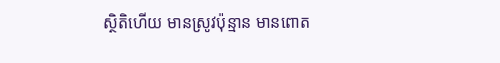ស្ថិតិហើយ មានស្រូវប៉ុន្មាន មានពោត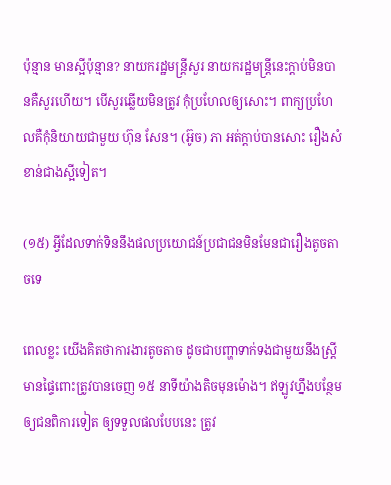ប៉ុន្មាន មានស្អីប៉ុន្មាន? នាយករដ្ឋមន្រ្តីសួរ នាយករដ្ឋមន្រ្តីនេះក្តាប់មិនបានគឺសួរហើយ។ បើសួរឆ្លើយមិនត្រូវ កុំប្រហែលឲ្យសោះ។ ពាក្យប្រហែលគឺកុំនិយាយជាមួយ ហ៊ុន សែន។ (អ៊ូច) ភា អត់ក្តាប់បានសោះ រឿងសំខាន់ជាងស្អីទៀត។

(១៥) អ្វីដែលទាក់ទិននឹងផលប្រយោជន៍ប្រជាជនមិនមែនជារឿងតូចតាចទេ

ពេលខ្លះ យើងគិតថាការងារតូចតាច ដូចជាបញ្ហាទាក់ទងជាមួយនឹងស្រ្តីមានផ្ទៃពោះត្រូវបានចេញ ១៥ នាទីយ៉ាងតិចមុនម៉ោង។ ឥឡូវហ្នឹងបន្ថែមឲ្យជនពិការទៀត ឲ្យទទួលផលបែបនេះ ត្រូវ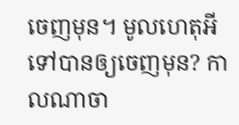ចេញមុន។ មូលហេតុអីទៅបានឲ្យចេញមុន? កាលណាចា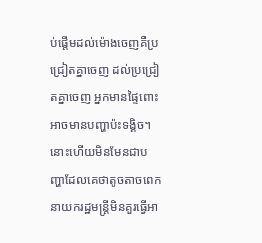ប់ផ្តើមដល់ម៉ោងចេញគឺប្រជ្រៀតគ្នាចេញ ដល់ប្រជ្រៀតគ្នាចេញ អ្នកមានផ្ទៃពោះអាចមានបញ្ហាប៉ះទង្គិច។ នោះហើយមិនមែនជាបញ្ហាដែលគេថាតូចតាចពេក នាយករដ្ឋមន្រ្តីមិនគួរធ្វើអា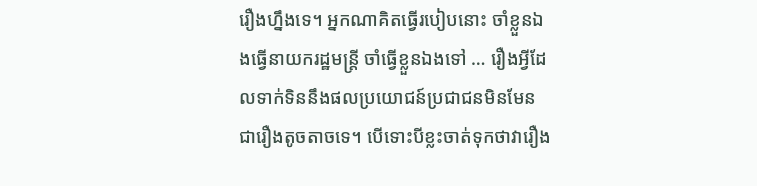រឿងហ្នឹងទេ។ អ្នកណាគិតធ្វើរបៀបនោះ ចាំខ្លួនឯងធ្វើនាយករដ្ឋមន្រ្តី ចាំធ្វើខ្លួនឯងទៅ … រឿងអ្វីដែលទាក់ទិននឹងផលប្រយោជន៍ប្រជាជនមិនមែនជារឿងតូចតាចទេ។ បើទោះបីខ្លះចាត់ទុកថាវារឿង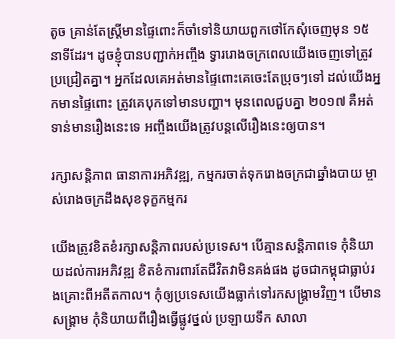តូច គ្រាន់តែស្រ្តីមានផ្ទៃពោះក៏ចាំទៅនិយាយពួកថៅកែសុំចេញមុន ១៥ នាទីដែរ។ ដូចខ្ញុំបានបញ្ជាក់អញ្ចឹង ទ្វាររោងចក្រពេលយើងចេញទៅត្រូវប្រជ្រៀតគ្នា។ អ្នកដែលគេអត់មានផ្ទៃពោះគេចេះតែប្រុចៗទៅ ដល់យើងអ្នកមានផ្ទៃពោះ ត្រូវគេបុកទៅមានបញ្ហា។ មុនពេលជួបគ្នា ២០១៧ គឺអត់ទាន់មានរឿងនេះទេ អញ្ចឹងយើងត្រូវបន្តលើរឿងនេះឲ្យបាន។

រក្សាសន្តិភាព ធានាការអភិវឌ្ឍ, កម្មករចាត់ទុករោងចក្រជាឆ្នាំងបាយ ម្ចាស់រោងចក្រដឹងសុខទុក្ខកម្មករ

យើងត្រូវខិតខំរក្សាសន្តិភាពរបស់ប្រទេស។ បើគ្មានសន្តិភាពទេ កុំនិយាយដល់ការអភិវឌ្ឍ ខិតខំការពារតែជីវិតវាមិនគង់ផង ដូចជាកម្ពុជាធ្លាប់រងគ្រោះពីអតីតកាល។ កុំឲ្យប្រទេសយើងធ្លាក់ទៅរកសង្រ្គាមវិញ។ បើមានសង្រ្គាម កុំនិយាយពីរឿងធ្វើផ្លូវថ្នល់ ប្រឡាយទឹក សាលា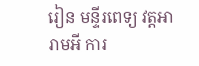រៀន មន្ទីរពេទ្យ វត្តអារាមអី ការ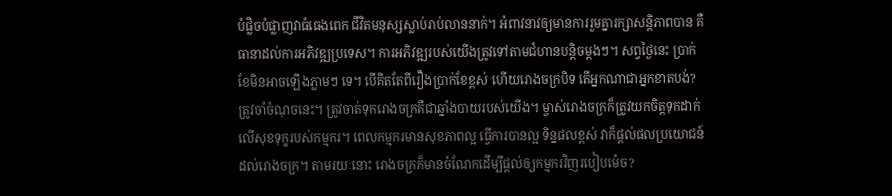បំផ្លិចបំផ្លាញវាធំធេងពេក ជីវិតមនុស្សស្លាប់រាប់លាននាក់។ អំពាវនាវឲ្យមានការរួមគ្នារក្សាសន្តិភាពបាន គឺធានាដល់ការអភិវឌ្ឍប្រទេស។ ការអភិវឌ្ឍរបស់យើងត្រូវទៅតាមជំហានបន្តិចម្ដងៗ។ សព្វថ្ងៃនេះ ប្រាក់ខែមិនអាចឡើងភ្លាមៗ ទេ។ បើគិតតែពីរឿងប្រាក់ខែខ្ពស់ ហើយរោងចក្របិទ តើអ្នកណាជាអ្នកខាតបង់? ត្រូវចាំចំណុចនេះ។ ត្រូវចាត់ទុករោងចក្រគឺជាឆ្នាំងបាយរបស់យើង។ ម្ចាស់រោងចក្រក៏ត្រូវយកចិត្តទុកដាក់លើសុខទុក្ខរបស់កម្មករ។ ពេលកម្មករមានសុខភាពល្អ ធ្វើការបានល្អ ទិន្នផលខ្ពស់ វាក៏ផ្ដល់ផលប្រយោជន៍ដល់រោងចក្រ។ តាមរយៈនោះ រោងចក្រក៏មានចំណែកដើម្បីផ្ដល់ឲ្យកម្មករវិញរបៀបម៉េច?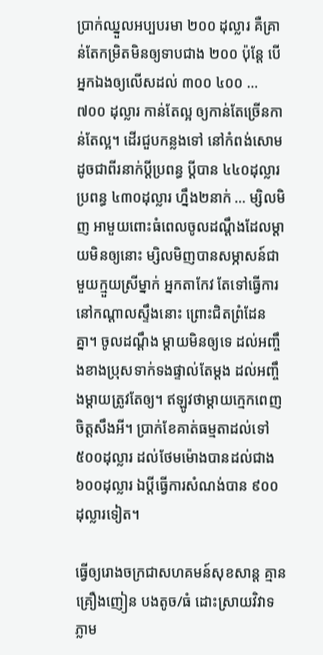ប្រាក់ឈ្នួលអប្បបរមា ២០០ ដុល្លារ គឺគ្រាន់តែកម្រិតមិនឲ្យទាបជាង ២០០ ប៉ុន្តែ បើអ្នកឯងឲ្យលើសដល់ ៣០០ ៤០០ … ៧០០ ដុល្លារ កាន់តែល្អ ឲ្យកាន់តែច្រើនកាន់តែល្អ។ ដើរជួបកន្លងទៅ នៅកំពង់សោមដូចជាពីរនាក់ប្ដីប្រពន្ធ ប្ដីបាន ៤៤០ដុល្លារ ប្រពន្ធ ៤៣០ដុល្លារ ហ្នឹង២នាក់ … ម្សិលមិញ អាមួយពោះធំពេលចូលដណ្ដឹងដែលម្ដាយមិនឲ្យនោះ ម្សិលមិញបានសម្ភាសន៍ជាមួយក្មួយស្រីម្នាក់ អ្នកតាកែវ តែទៅធ្វើការនៅកណ្ដាលស្ទឹងនោះ ព្រោះជិតព្រំដែនគ្នា។ ចូលដណ្ដឹង ម្ដាយមិនឲ្យទេ ដល់អញ្ចឹងខាងប្រុសទាក់ទងផ្ទាល់តែម្ដង ដល់អញ្ចឹងម្ដាយត្រូវតែឲ្យ។ ឥឡូវថាម្ដាយក្មេកពេញចិត្តសឹងអី។ ប្រាក់ខែគាត់ធម្មតាដល់ទៅ ៥០០ដុល្លារ ដល់ថែមម៉ោងបានដល់ជាង ៦០០ដុល្លារ ឯប្ដីធ្វើការសំណង់បាន ៩០០ដុល្លារទៀត។

ធ្វើឲ្យរោងចក្រជាសហគមន៍សុខសាន្ត គ្មានគ្រឿងញៀន បងតូច/ធំ ដោះស្រាយវិវាទភ្លាម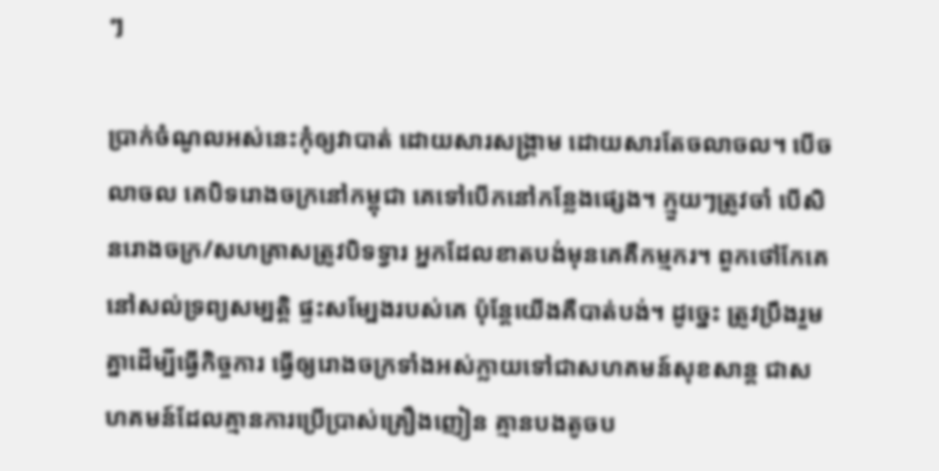ៗ

ប្រាក់ចំណូលអស់នេះកុំឲ្យវាបាត់ ដោយសារសង្រ្គាម ដោយសារតែចលាចល។ បើចលាចល គេបិទរោងចក្រនៅកម្ពុជា គេទៅបើកនៅកន្លែងផ្សេង។ ក្មួយៗត្រូវចាំ បើសិនរោងចក្រ/សហគ្រាសត្រូវបិទទ្វារ អ្នកដែលខាតបង់មុនគេគឺកម្មករ។ ពួកថៅកែគេនៅសល់ទ្រព្យសម្បត្តិ ផ្ទះសម្បែងរបស់គេ ប៉ុន្តែយើងគឺបាត់បង់។ ដូច្នេះ ត្រូវប្រឹងរួមគ្នាដើម្បីធ្វើកិច្ចការ ធ្វើឲ្យរោងចក្រទាំងអស់ក្លាយទៅជាសហគមន៍សុខសាន្ត ជាសហគមន៍ដែលគ្មានការប្រើប្រាស់គ្រឿងញៀន គ្មានបងតូចប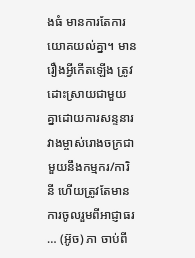ងធំ មានការតែការយោគយល់គ្នា។ មានរឿងអ្វីកើតឡើង ត្រូវដោះស្រាយជាមួយគ្នាដោយការសន្ទនារវាងម្ចាស់រោងចក្រជាមួយនឹងកម្មករ/ការិនី ហើយត្រូវតែមានការចូលរួមពីអាជ្ញាធរ … (អ៊ូច) ភា ចាប់ពី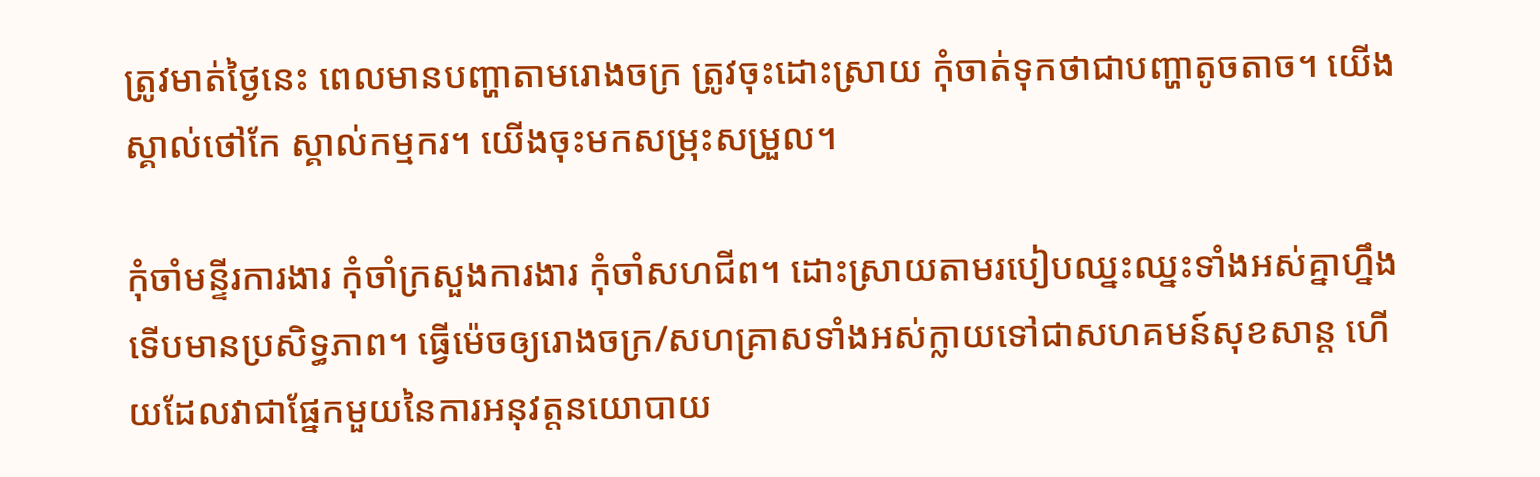ត្រូវមាត់ថ្ងៃនេះ ពេលមានបញ្ហាតាមរោងចក្រ ត្រូវចុះដោះស្រាយ កុំចាត់ទុកថាជាបញ្ហាតូចតាច។ យើងស្គាល់ថៅកែ ស្គាល់កម្មករ។ យើងចុះមកសម្រុះសម្រួល។

កុំចាំមន្ទីរការងារ កុំចាំក្រសួងការងារ កុំចាំសហជីព។ ដោះស្រាយតាមរបៀបឈ្នះឈ្នះទាំងអស់គ្នាហ្នឹងទើបមានប្រសិទ្ធភាព។ ធ្វើម៉េចឲ្យរោងចក្រ/សហគ្រាសទាំងអស់ក្លាយទៅជាសហគមន៍សុខសាន្ត ហើយដែលវាជាផ្នែកមួយនៃការអនុវត្តនយោបាយ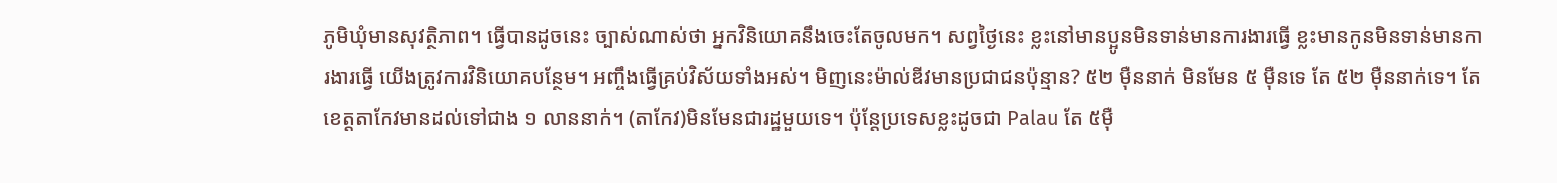ភូមិឃុំមានសុវត្ថិភាព។ ធ្វើបានដូចនេះ ច្បាស់ណាស់ថា អ្នកវិនិយោគនឹងចេះតែចូលមក។ សព្វថ្ងៃនេះ ខ្លះនៅមានប្អូនមិនទាន់មានការងារធ្វើ ខ្លះមានកូនមិនទាន់មានការងារធ្វើ យើងត្រូវការវិនិយោគបន្ថែម។ អញ្ចឹងធ្វើគ្រប់វិស័យទាំងអស់។ មិញនេះម៉ាល់ឌីវមានប្រជាជនប៉ុន្មាន? ៥២ ម៉ឺននាក់ មិនមែន ៥ ម៉ឺនទេ តែ ៥២ ម៉ឺននាក់ទេ។ តែខេត្តតាកែវមានដល់ទៅជាង ១ លាននាក់។ (តាកែវ)មិនមែនជារដ្ឋមួយទេ។ ប៉ុន្តែប្រទេសខ្លះដូចជា Palau តែ ៥ម៉ឺ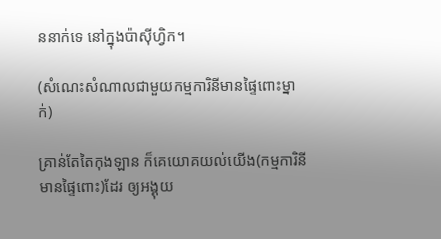ននាក់ទេ នៅក្នុងប៉ាស៊ីហ្វិក។

(សំណេះសំណាលជាមួយកម្មការិនីមានផ្ទៃពោះម្នាក់)

គ្រាន់តែតៃកុងឡាន ក៏គេយោគយល់យើង(កម្មការិនីមានផ្ទៃពោះ)ដែរ ឲ្យអង្គុយ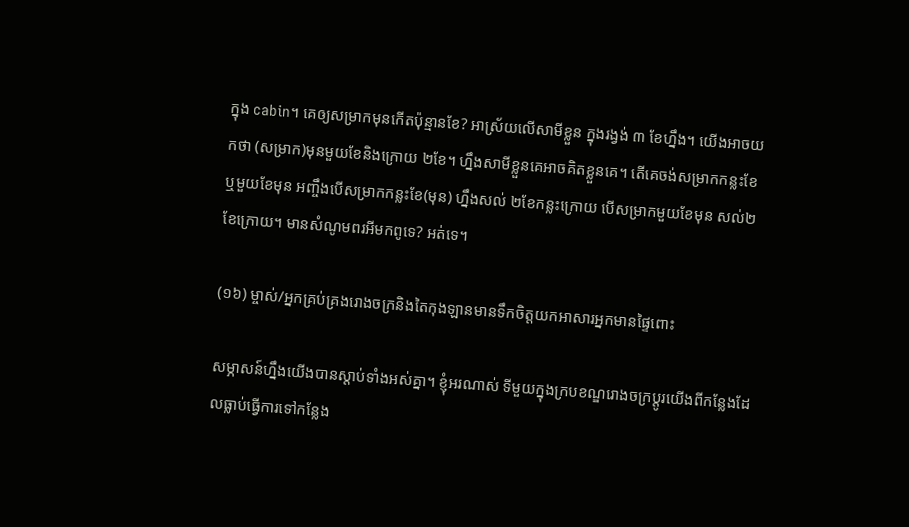ក្នុង cabin។ គេឲ្យសម្រាកមុនកើតប៉ុន្មានខែ? អាស្រ័យលើសាមីខ្លួន ក្នុងរង្វង់ ៣ ខែហ្នឹង។ យើងអាចយកថា (សម្រាក)មុនមួយខែនិងក្រោយ ២ខែ។ ហ្នឹងសាមីខ្លួនគេអាចគិតខ្លួនគេ។ តើគេចង់សម្រាកកន្លះខែ ឬមួយខែមុន អញ្ចឹងបើសម្រាកកន្លះខែ(មុន) ហ្នឹងសល់ ២ខែកន្លះក្រោយ បើសម្រាកមួយខែមុន សល់២ខែក្រោយ។ មានសំណូមពរអីមកពូទេ? អត់ទេ។

(១៦) ម្ចាស់/អ្នកគ្រប់គ្រងរោងចក្រនិងតៃកុងឡានមានទឹកចិត្តយកអាសារអ្នកមានផ្ទៃពោះ

សម្ភាសន៍ហ្នឹងយើងបានស្ដាប់ទាំងអស់គ្នា។ ខ្ញុំអរណាស់ ទីមួយក្នុងក្របខណ្ឌរោងចក្រប្ដូរយើងពីកន្លែងដែលធ្លាប់ធ្វើការទៅកន្លែង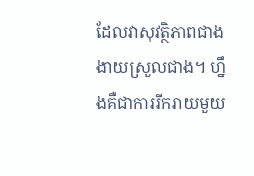ដែលវាសុវត្ថិភាពជាង ងាយស្រួលជាង។ ហ្នឹងគឺជាការរីករាយមួយ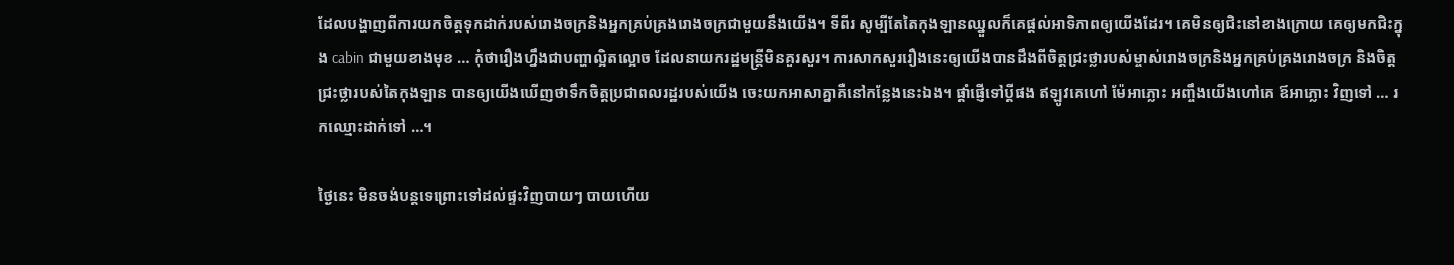ដែលបង្ហាញពីការយកចិត្តទុកដាក់របស់រោងចក្រនិងអ្នកគ្រប់គ្រងរោងចក្រជាមួយនឹងយើង។ ទីពីរ សូម្បីតែតៃកុងឡានឈ្នួលក៏គេផ្ដល់អាទិភាពឲ្យយើងដែរ។ គេមិនឲ្យជិះនៅខាងក្រោយ គេឲ្យមកជិះក្នុង cabin ជាមួយខាងមុខ … កុំថារឿងហ្នឹងជាបញ្ហាល្អិតល្អោច ដែលនាយករដ្ឋមន្រ្តីមិនគួរសួរ។ ការសាកសួររឿងនេះឲ្យយើងបានដឹងពីចិត្តជ្រះថ្លារបស់ម្ចាស់រោងចក្រនិងអ្នកគ្រប់គ្រងរោងចក្រ និងចិត្តជ្រះថ្លារបស់តៃកុងឡាន បានឲ្យយើងឃើញថាទឹកចិត្តប្រជាពលរដ្ឋរបស់យើង ចេះយកអាសាគ្នាគឺនៅកន្លែងនេះឯង។ ផ្ដាំផ្ញើទៅប្ដីផង ឥឡូវគេហៅ ម៉ែអាភ្លោះ អញ្ចឹងយើងហៅគេ ឪអាភ្លោះ វិញទៅ … រកឈ្មោះដាក់ទៅ …។

ថ្ងៃនេះ មិនចង់បន្ដទេព្រោះទៅដល់ផ្ទះវិញបាយៗ បាយហើយ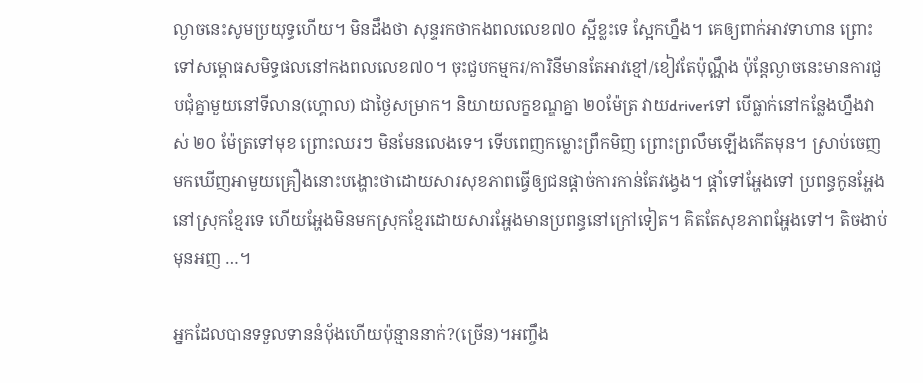ល្ងាចនេះសូមប្រយុទ្ធហើយ។ មិនដឹងថា សុន្ទរកថាកងពលលេខ៧០ ស្អីខ្លះទេ ស្អែកហ្នឹង។ គេឲ្យពាក់អាវទាហាន ព្រោះទៅសម្ពោធសមិទ្ធផលនៅកងពលលេខ៧០។ ចុះជួបកម្មករ/ការិនីមានតែអាវខ្មៅ/ខៀវតែប៉ុណ្ណឹង ប៉ុន្ដែល្ងាចនេះមានការជួបជុំគ្នាមួយនៅទីលាន(ហ្គោល) ជាថ្ងៃសម្រាក។ និយាយលក្ខខណ្ឌគ្នា ២០ម៉ែត្រ វាយdriverទៅ បើធ្លាក់នៅកន្លែងហ្នឹងវាស់ ២០ ម៉ែត្រទៅមុខ ព្រោះឈរៗ មិនមែនលេងទេ។ ទើបពេញកម្លោះព្រឹកមិញ ព្រោះព្រលឹមឡើងកើតមុន។ ស្រាប់ចេញមកឃើញអាមួយគ្រឿងនោះបង្ហោះថាដោយសារសុខភាពធ្វើឲ្យជនផ្ដាច់ការកាន់តែវង្វេង។ ផ្ដាំទៅអ្ហែងទៅ ប្រពន្ធកូនអ្ហែងនៅស្រុកខ្មែរទេ ហើយអ្ហែងមិនមកស្រុកខ្មែរដោយសារអ្ហែងមានប្រពន្ធនៅក្រៅទៀត។ គិតតែសុខភាពអ្ហែងទៅ។ តិចងាប់មុនអញ …។

អ្នកដែលបានទទួលទាននំប៉័ងហើយប៉ុន្មាននាក់?(ច្រើន)។អញ្ចឹង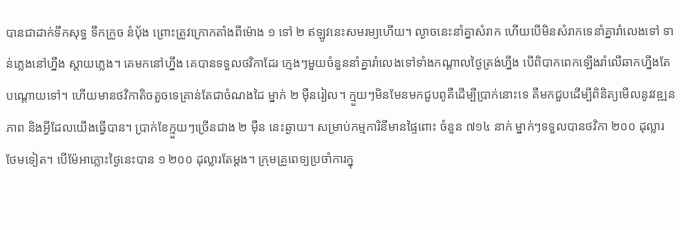បានជាដាក់ទឹកសុទ្ធ ទឹកក្រូច នំប៉័ង ព្រោះត្រូវក្រោកតាំងពីម៉ោង ១ ទៅ ២ ឥឡូវនេះសមរម្យហើយ។ ល្ងាចនេះនាំគ្នាសំរាក ហើយបើមិនសំរាកទេនាំគ្នារាំលេងទៅ ទាន់ភ្លេងនៅហ្នឹង ស្ដាយភ្លេង។ គេមកនៅហ្នឹង គេបានទទួលថវិកាដែរ ក្មេងៗមួយចំនួននាំគ្នារាំលេងទៅទាំងកណ្ដាលថ្ងៃត្រង់ហ្នឹង បើពិបាកពេកឡើងរាំលើឆាកហ្នឹងតែបណ្ដោយទៅ។ ហើយមានថវិកាតិចតួចទេគ្រាន់តែជាចំណងដៃ ម្នាក់ ២ ម៉ឺនរៀល។ ក្មួយៗមិនមែនមកជួបពូគឺដើម្បីប្រាក់នោះទេ គឺមកជួបដើម្បីពិនិត្យមើលនូវវឌ្ឍនភាព និងអ្វីដែលយើងធ្វើបាន។ ប្រាក់ខែក្មួយៗច្រើនជាង ២ ម៉ឺន នេះឆ្ងាយ។ សម្រាប់កម្មការិនីមានផ្ទៃពោះ ចំនួន ៧១៤ នាក់ ម្នាក់ៗទទួលបានថវិកា ២០០ ដុល្លារ ថែមទៀត។ បើម៉ែអាភ្លោះថ្ងៃនេះបាន ១ ២០០ ដុល្លារតែម្ដង។ ក្រុមគ្រូពេទ្យប្រចាំការក្នុ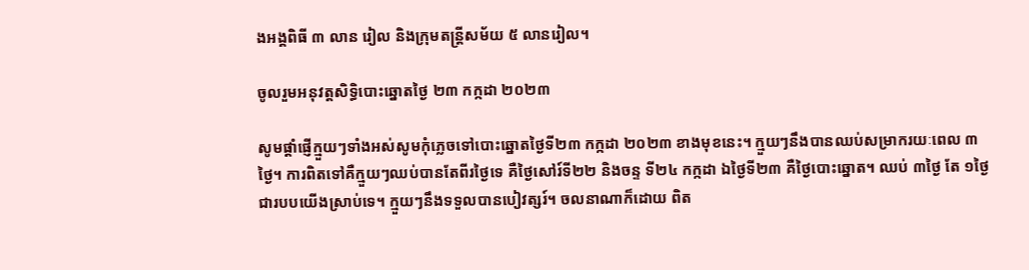ងអង្គពិធី ៣ លាន រៀល និងក្រុមតន្ដ្រីសម័យ ៥ លានរៀល។

ចូលរួមអនុវត្ដសិទ្ធិបោះឆ្នោតថ្ងៃ ២៣ កក្កដា ២០២៣

សូមផ្ដាំផ្ញើក្មួយៗទាំងអស់សូមកុំភ្លេចទៅបោះឆ្នោតថ្ងៃទី២៣ កក្កដា ២០២៣ ខាងមុខនេះ។ ក្មួយៗនឹងបានឈប់សម្រាករយៈពេល ៣ ថ្ងៃ។ ការពិតទៅគឺក្មួយៗឈប់បានតែពីរថ្ងៃទេ គឺថ្ងៃសៅរ៍ទី២២ និងចន្ទ ទី២៤ កក្កដា ឯថ្ងៃទី២៣ គឺថ្ងៃបោះឆ្នោត។ ឈប់ ៣ថ្ងៃ តែ ១ថ្ងៃជារបបយើងស្រាប់ទេ។ ក្មួយៗនឹងទទួលបានបៀវត្សរ៍។ ចលនាណាក៏ដោយ ពិត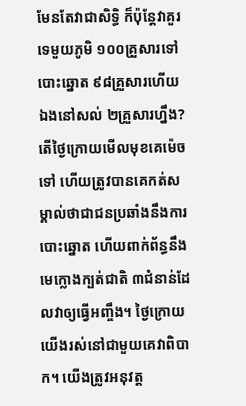មែនតែវាជាសិទ្ធិ ក៏ប៉ុន្ដែវាគួរទេមួយភូមិ ១០០គ្រួសារទៅបោះឆ្នោត ៩៨គ្រួសារហើយ ឯងនៅសល់ ២គ្រួសារហ្នឹង? តើថ្ងៃក្រោយមើលមុខគេម៉េចទៅ ហើយត្រូវបានគេកត់សម្គាល់ថាជាជនប្រឆាំងនឹងការបោះឆ្នោត ហើយពាក់ព័ន្ធនឹងមេក្លោងក្បត់ជាតិ ៣ជំនាន់ដែលវាឲ្យធ្វើអញ្ចឹង។ ថ្ងៃក្រោយយើងរស់នៅជាមួយគេវាពិបាក។ យើងត្រូវអនុវត្ដ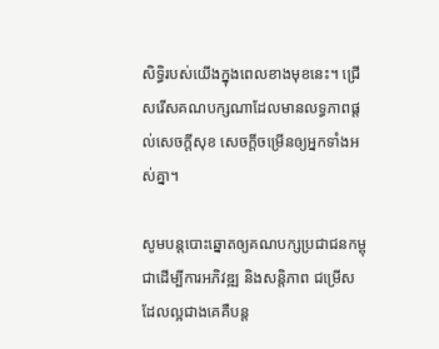សិទ្ធិរបស់យើងក្នុងពេលខាងមុខនេះ។ ជ្រើសរើសគណបក្សណាដែលមានលទ្ធភាពផ្ដល់សេចក្ដីសុខ សេចក្ដីចម្រើនឲ្យអ្នកទាំងអស់គ្នា។

សូមបន្ដបោះឆ្នោតឲ្យគណបក្សប្រជាជនកម្ពុជាដើម្បីការអភិវឌ្ឍ និងសន្ដិភាព ជម្រើសដែលល្អជាងគេគឺបន្ដ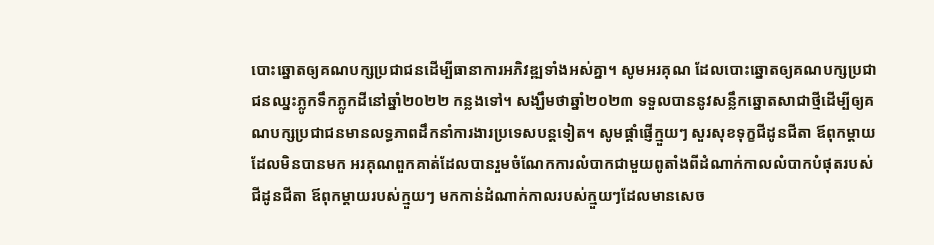បោះឆ្នោតឲ្យគណបក្សប្រជាជនដើម្បីធានាការអភិវឌ្ឍទាំងអស់គ្នា។ សូមអរគុណ ដែលបោះឆ្នោតឲ្យគណបក្សប្រជាជនឈ្នះភ្លូកទឹកភ្លូកដីនៅឆ្នាំ២០២២ កន្លងទៅ។ សង្ឃឹមថាឆ្នាំ២០២៣ ទទួលបាននូវសន្លឹកឆ្នោតសាជាថ្មីដើម្បីឲ្យគណបក្សប្រជាជនមានលទ្ធភាពដឹកនាំការងារប្រទេសបន្ដទៀត។ សូមផ្ដាំផ្ញើក្មួយៗ សួរសុខទុក្ខជីដូនជីតា ឪពុកម្ដាយ ដែលមិនបានមក អរគុណពួកគាត់ដែលបានរួមចំណែកការលំបាកជាមួយពូតាំងពីដំណាក់កាលលំបាកបំផុតរបស់ជីដូនជីតា ឪពុកម្ដាយរបស់ក្មួយៗ មកកាន់ដំណាក់កាលរបស់ក្មួយៗដែលមានសេច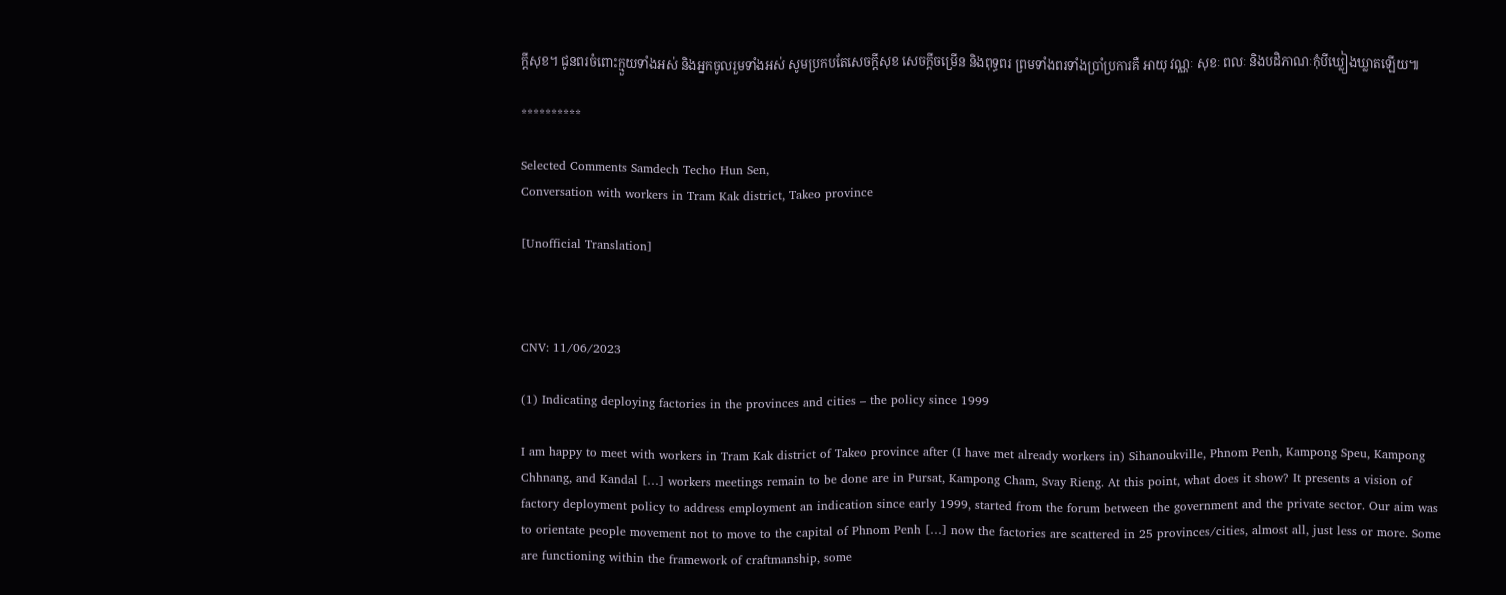ក្ដីសុខ។ ជូនពរចំពោះក្មួយទាំងអស់ និងអ្នកចូលរួមទាំងអស់ សូមប្រកបតែសេចក្ដីសុខ សេចក្ដីចម្រើន និងពុទ្ធពរ ព្រមទាំងពរទាំងប្រាំប្រការគឺ អាយុ វណ្ណៈ សុខៈ ពលៈ និងបដិភាណៈកុំបីឃ្លៀងឃ្លាតឡើយ៕

**********

Selected Comments Samdech Techo Hun Sen,
Conversation with workers in Tram Kak district, Takeo province

[Unofficial Translation]



CNV: 11/06/2023

(1) Indicating deploying factories in the provinces and cities – the policy since 1999

I am happy to meet with workers in Tram Kak district of Takeo province after (I have met already workers in) Sihanoukville, Phnom Penh, Kampong Speu, Kampong Chhnang, and Kandal […] workers meetings remain to be done are in Pursat, Kampong Cham, Svay Rieng. At this point, what does it show? It presents a vision of factory deployment policy to address employment an indication since early 1999, started from the forum between the government and the private sector. Our aim was to orientate people movement not to move to the capital of Phnom Penh […] now the factories are scattered in 25 provinces/cities, almost all, just less or more. Some are functioning within the framework of craftmanship, some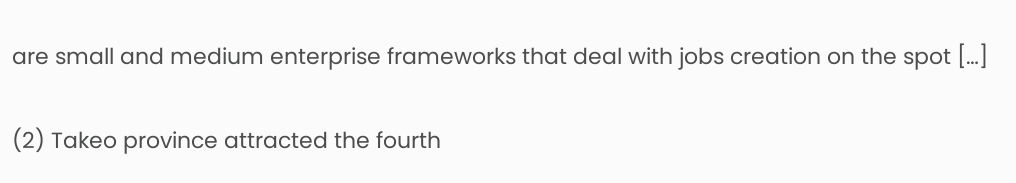are small and medium enterprise frameworks that deal with jobs creation on the spot […]

(2) Takeo province attracted the fourth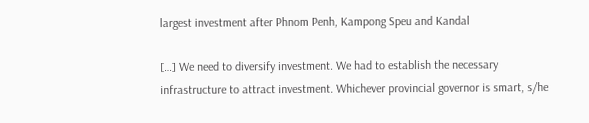largest investment after Phnom Penh, Kampong Speu and Kandal

[…] We need to diversify investment. We had to establish the necessary infrastructure to attract investment. Whichever provincial governor is smart, s/he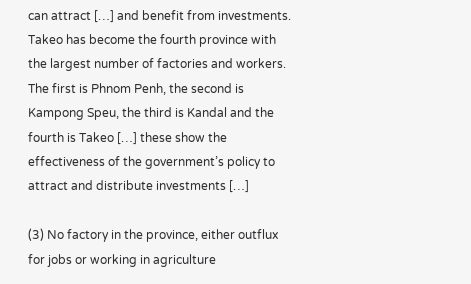can attract […] and benefit from investments. Takeo has become the fourth province with the largest number of factories and workers. The first is Phnom Penh, the second is Kampong Speu, the third is Kandal and the fourth is Takeo […] these show the effectiveness of the government’s policy to attract and distribute investments […]

(3) No factory in the province, either outflux for jobs or working in agriculture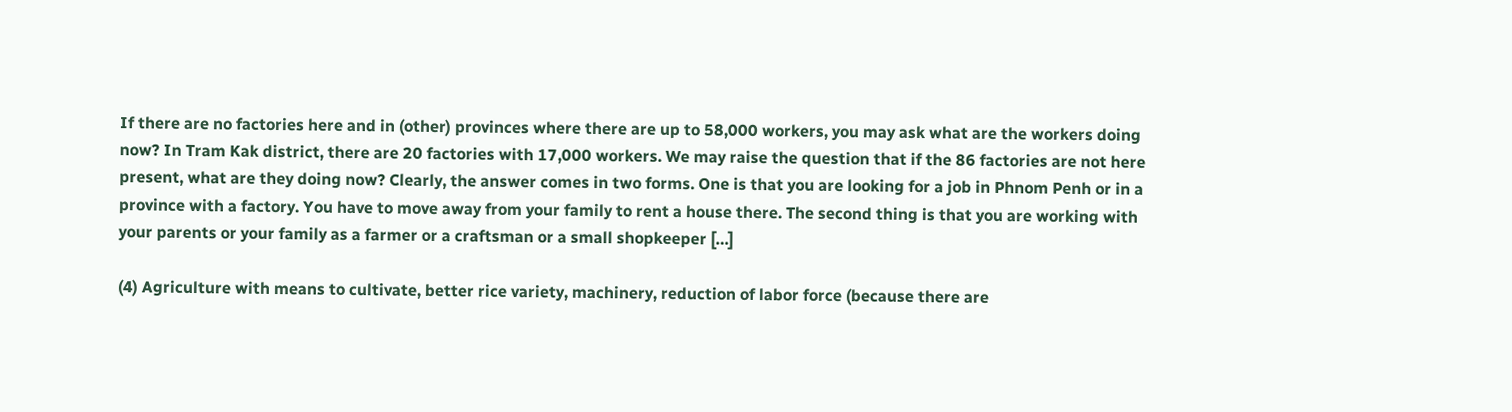If there are no factories here and in (other) provinces where there are up to 58,000 workers, you may ask what are the workers doing now? In Tram Kak district, there are 20 factories with 17,000 workers. We may raise the question that if the 86 factories are not here present, what are they doing now? Clearly, the answer comes in two forms. One is that you are looking for a job in Phnom Penh or in a province with a factory. You have to move away from your family to rent a house there. The second thing is that you are working with your parents or your family as a farmer or a craftsman or a small shopkeeper […]

(4) Agriculture with means to cultivate, better rice variety, machinery, reduction of labor force (because there are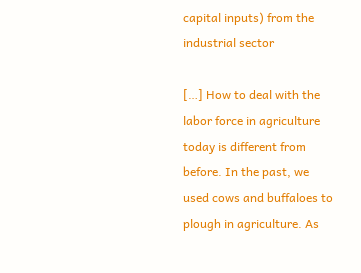capital inputs) from the industrial sector

[…] How to deal with the labor force in agriculture today is different from before. In the past, we used cows and buffaloes to plough in agriculture. As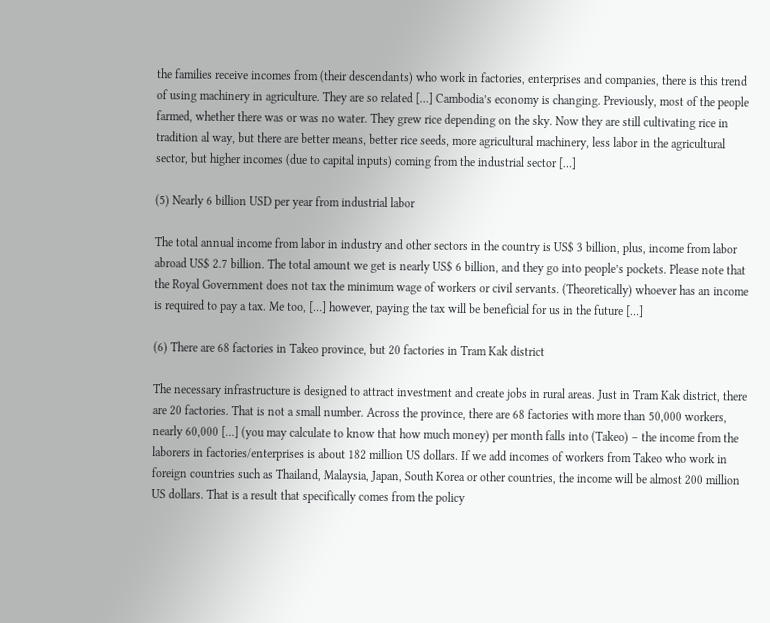the families receive incomes from (their descendants) who work in factories, enterprises and companies, there is this trend of using machinery in agriculture. They are so related […] Cambodia’s economy is changing. Previously, most of the people farmed, whether there was or was no water. They grew rice depending on the sky. Now they are still cultivating rice in tradition al way, but there are better means, better rice seeds, more agricultural machinery, less labor in the agricultural sector, but higher incomes (due to capital inputs) coming from the industrial sector […]

(5) Nearly 6 billion USD per year from industrial labor

The total annual income from labor in industry and other sectors in the country is US$ 3 billion, plus, income from labor abroad US$ 2.7 billion. The total amount we get is nearly US$ 6 billion, and they go into people’s pockets. Please note that the Royal Government does not tax the minimum wage of workers or civil servants. (Theoretically) whoever has an income is required to pay a tax. Me too, […] however, paying the tax will be beneficial for us in the future […]

(6) There are 68 factories in Takeo province, but 20 factories in Tram Kak district

The necessary infrastructure is designed to attract investment and create jobs in rural areas. Just in Tram Kak district, there are 20 factories. That is not a small number. Across the province, there are 68 factories with more than 50,000 workers, nearly 60,000 […] (you may calculate to know that how much money) per month falls into (Takeo) – the income from the laborers in factories/enterprises is about 182 million US dollars. If we add incomes of workers from Takeo who work in foreign countries such as Thailand, Malaysia, Japan, South Korea or other countries, the income will be almost 200 million US dollars. That is a result that specifically comes from the policy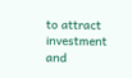to attract investment and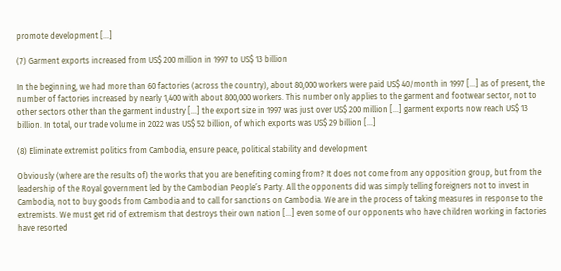promote development […]

(7) Garment exports increased from US$ 200 million in 1997 to US$ 13 billion

In the beginning, we had more than 60 factories (across the country), about 80,000 workers were paid US$ 40/month in 1997 […] as of present, the number of factories increased by nearly 1,400 with about 800,000 workers. This number only applies to the garment and footwear sector, not to other sectors other than the garment industry […] the export size in 1997 was just over US$ 200 million […] garment exports now reach US$ 13 billion. In total, our trade volume in 2022 was US$ 52 billion, of which exports was US$ 29 billion […]

(8) Eliminate extremist politics from Cambodia, ensure peace, political stability and development

Obviously (where are the results of) the works that you are benefiting coming from? It does not come from any opposition group, but from the leadership of the Royal government led by the Cambodian People’s Party. All the opponents did was simply telling foreigners not to invest in Cambodia, not to buy goods from Cambodia and to call for sanctions on Cambodia. We are in the process of taking measures in response to the extremists. We must get rid of extremism that destroys their own nation […] even some of our opponents who have children working in factories have resorted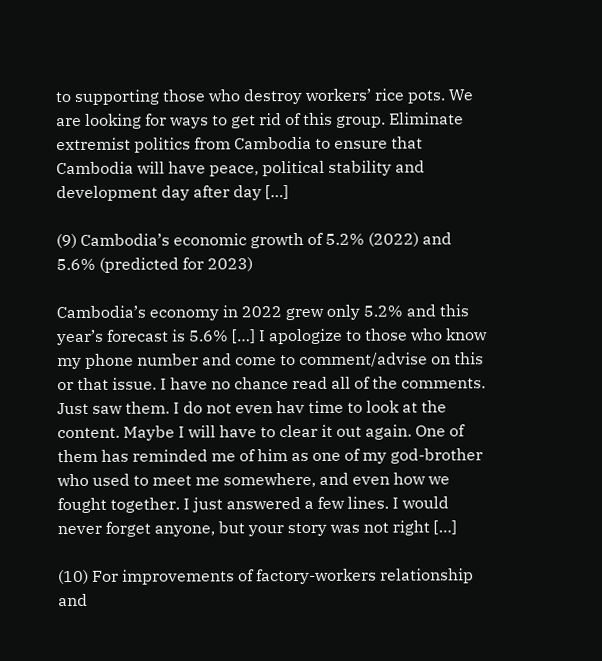to supporting those who destroy workers’ rice pots. We are looking for ways to get rid of this group. Eliminate extremist politics from Cambodia to ensure that Cambodia will have peace, political stability and development day after day […]

(9) Cambodia’s economic growth of 5.2% (2022) and 5.6% (predicted for 2023)

Cambodia’s economy in 2022 grew only 5.2% and this year’s forecast is 5.6% […] I apologize to those who know my phone number and come to comment/advise on this or that issue. I have no chance read all of the comments. Just saw them. I do not even hav time to look at the content. Maybe I will have to clear it out again. One of them has reminded me of him as one of my god-brother who used to meet me somewhere, and even how we fought together. I just answered a few lines. I would never forget anyone, but your story was not right […]

(10) For improvements of factory-workers relationship and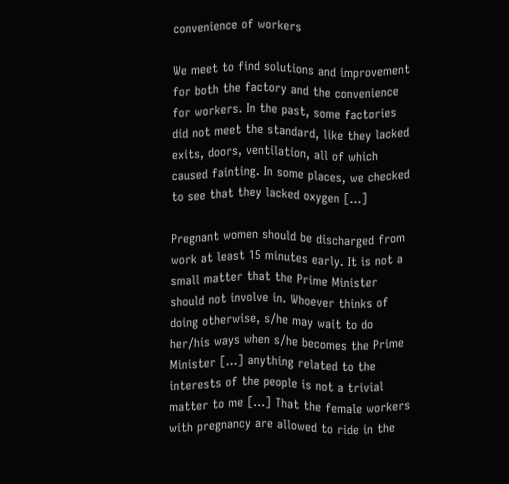convenience of workers

We meet to find solutions and improvement for both the factory and the convenience for workers. In the past, some factories did not meet the standard, like they lacked exits, doors, ventilation, all of which caused fainting. In some places, we checked to see that they lacked oxygen […]

Pregnant women should be discharged from work at least 15 minutes early. It is not a small matter that the Prime Minister should not involve in. Whoever thinks of doing otherwise, s/he may wait to do her/his ways when s/he becomes the Prime Minister […] anything related to the interests of the people is not a trivial matter to me […] That the female workers with pregnancy are allowed to ride in the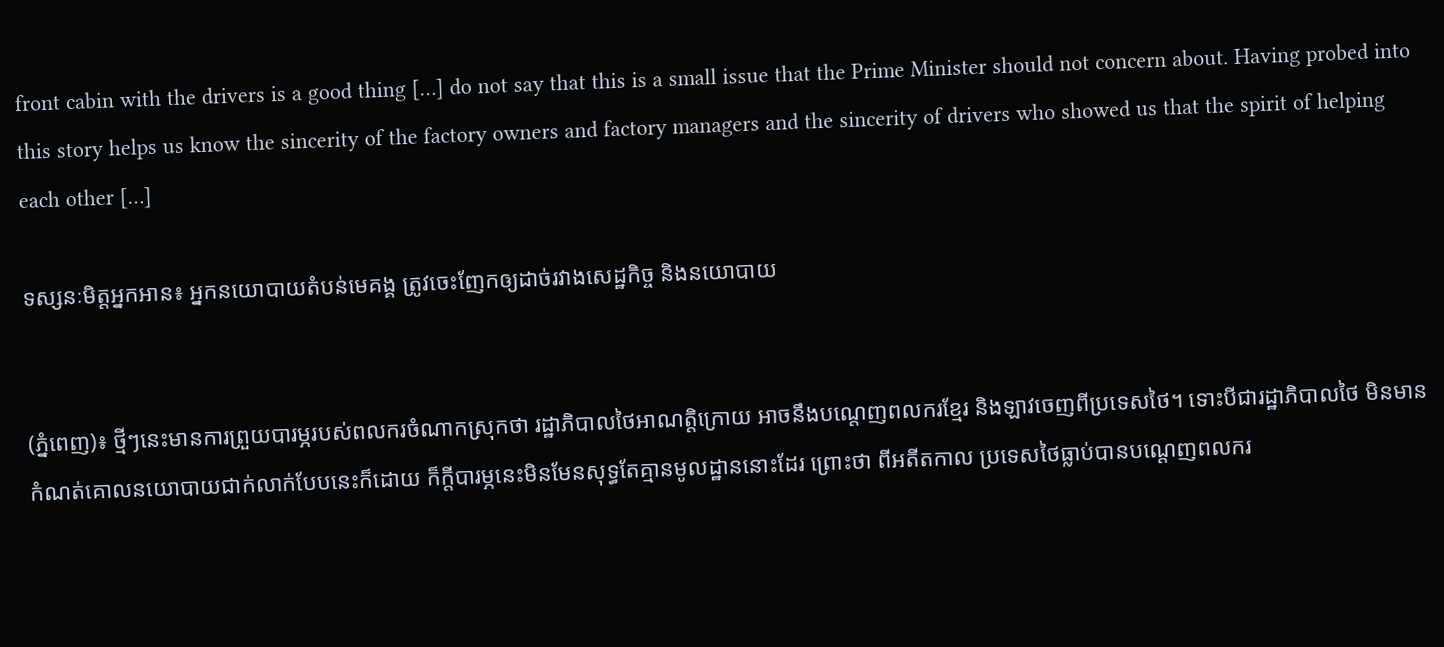front cabin with the drivers is a good thing […] do not say that this is a small issue that the Prime Minister should not concern about. Having probed into this story helps us know the sincerity of the factory owners and factory managers and the sincerity of drivers who showed us that the spirit of helping each other […]

ទស្សនៈមិត្តអ្នកអាន៖ អ្នកនយោបាយតំបន់មេគង្គ ត្រូវចេះញែកឲ្យដាច់រវាងសេដ្ឋកិច្ច និងនយោបាយ


(ភ្នំពេញ)៖ ថ្មីៗនេះមានការព្រួយបារម្ភរបស់ពលករចំណាកស្រុកថា រដ្ឋាភិបាលថៃអាណត្តិក្រោយ អាចនឹងបណ្តេញពលករខ្មែរ និងឡាវចេញពីប្រទេសថៃ។ ទោះបីជារដ្ឋាភិបាលថៃ មិនមានកំណត់គោលនយោបាយជាក់លាក់បែបនេះក៏ដោយ ក៏ក្តីបារម្ភនេះមិនមែនសុទ្ធតែគ្មានមូលដ្ឋាននោះដែរ ព្រោះថា ពីអតីតកាល ប្រទេសថៃធ្លាប់បានបណ្តេញពលករ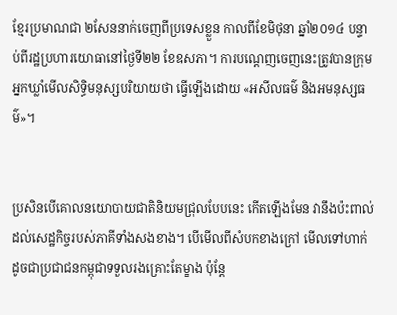ខ្មែរប្រមាណជា ២សែននាក់ចេញពីប្រទេសខ្លួន កាលពីខែមិថុនា ឆ្នាំ២០១៤ បន្ទាប់ពីរដ្ឋប្រហារយោធានៅថ្ងៃទី២២ ខែឧសភា។ ការបណ្តេញចេញនេះត្រូវបានក្រុមអ្នកឃ្លាំមើលសិទ្ធិមនុស្សបរិយាយថា ធ្វើឡើងដោយ «អសីលធម៌ និងអមនុស្សធម៌»។


ប្រសិនបើគោលនយោបាយជាតិនិយមជ្រុលបែបនេះ កើតឡើងមែន វានឹងប៉ះពាល់ដល់សេដ្ឋកិច្ចរបស់ភាគីទាំងសងខាង។ បើមើលពីសំបកខាងក្រៅ មើលទៅហាក់ដូចជាប្រជាជនកម្ពុជាទទួលរងគ្រោះតែម្ខាង ប៉ុន្តែ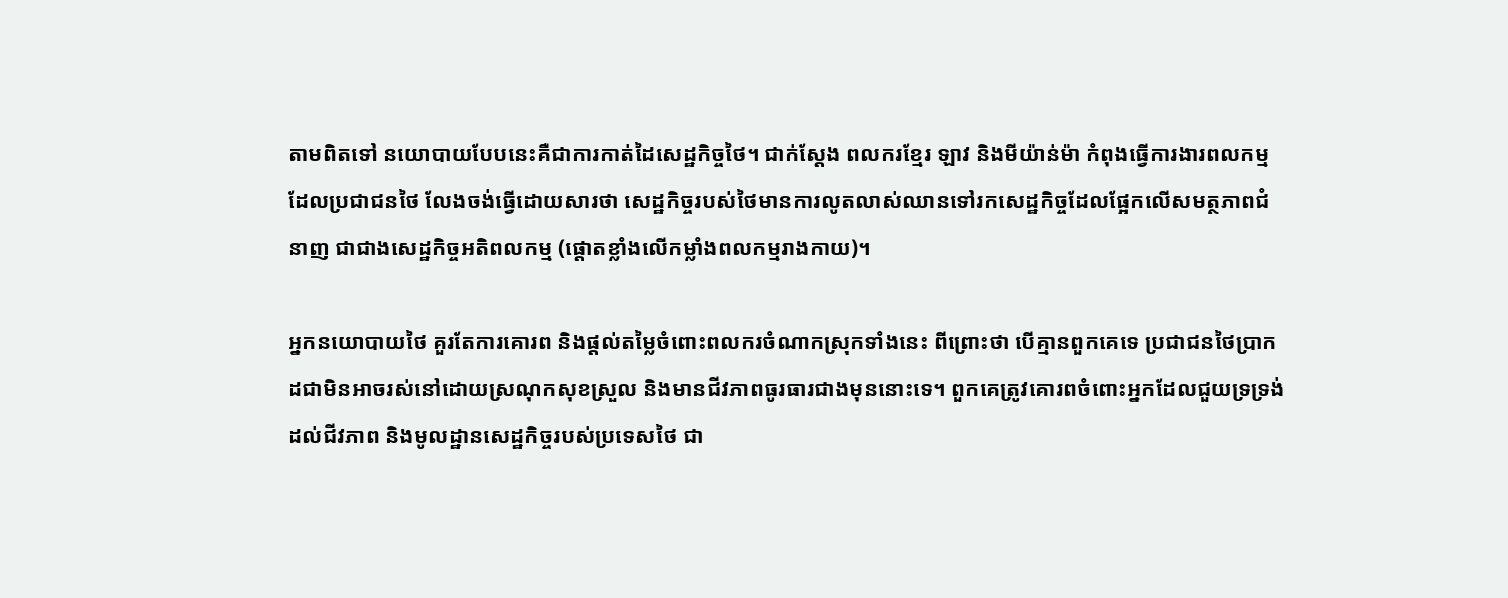តាមពិតទៅ នយោបាយបែបនេះគឺជាការកាត់ដៃសេដ្ឋកិច្ចថៃ។ ជាក់ស្តែង ពលករខ្មែរ ឡាវ និងមីយ៉ាន់ម៉ា កំពុងធ្វើការងារពលកម្មដែលប្រជាជនថៃ លែងចង់ធ្វើដោយសារថា សេដ្ឋកិច្ចរបស់ថៃមានការលូតលាស់ឈានទៅរកសេដ្ឋកិច្ចដែលផ្អែកលើសមត្ថភាពជំនាញ ជាជាងសេដ្ឋកិច្ចអតិពលកម្ម (ផ្តោតខ្លាំងលើកម្លាំងពលកម្មរាងកាយ)។

អ្នកនយោបាយថៃ គួរតែការគោរព និងផ្តល់តម្លៃចំពោះពលករចំណាកស្រុកទាំងនេះ ពីព្រោះថា បើគ្មានពួកគេទេ ប្រជាជនថៃប្រាកដជាមិនអាចរស់នៅដោយស្រណុកសុខស្រួល និងមានជីវភាពធូរធារជាងមុននោះទេ។ ពួកគេត្រូវគោរពចំពោះអ្នកដែលជួយទ្រទ្រង់ដល់ជីវភាព និងមូលដ្ឋានសេដ្ឋកិច្ចរបស់ប្រទេសថៃ ជា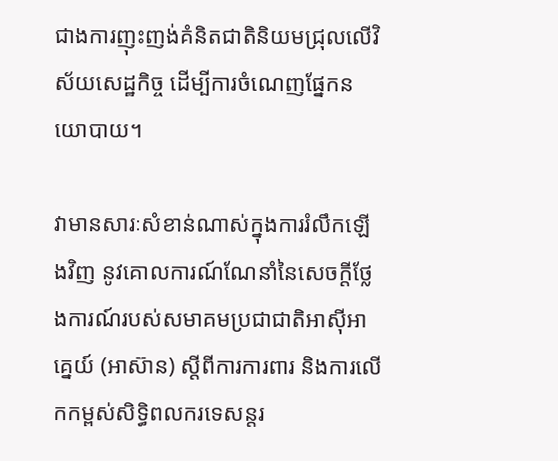ជាងការញុះញង់គំនិតជាតិនិយមជ្រុលលើវិស័យសេដ្ឋកិច្ច ដើម្បីការចំណេញផ្នែកនយោបាយ។

វាមានសារៈសំខាន់ណាស់ក្នុងការរំលឹកឡើងវិញ នូវគោលការណ៍ណែនាំនៃសេចក្តីថ្លែងការណ៍របស់សមាគមប្រជាជាតិអាស៊ីអាគ្នេយ៍ (អាស៊ាន) ស្តីពីការការពារ និងការលើកកម្ពស់សិទ្ធិពលករទេសន្តរ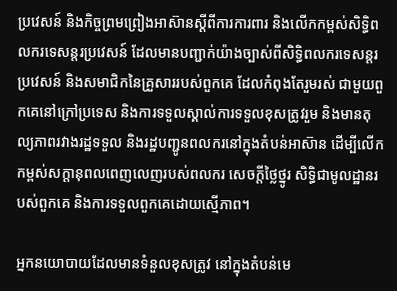ប្រវេសន៍ និងកិច្ចព្រមព្រៀងអាស៊ានស្តីពីការការពារ និងលើកកម្ពស់សិទ្ធិពលករទេសន្តរប្រវេសន៍ ដែលមានបញ្ជាក់យ៉ាងច្បាស់ពីសិទ្ធិពលករទេសន្តរប្រវេសន៍ និងសមាជិកនៃគ្រួសាររបស់ពួកគេ ដែលកំពុងតែរួមរស់ ជាមួយពួកគេនៅក្រៅប្រទេស និងការទទួលស្គាល់ការទទួលខុសត្រូវរួម និងមានតុល្យភាពរវាងរដ្ឋទទួល និងរដ្ឋបញ្ជូនពលករនៅក្នុងតំបន់អាស៊ាន ដើម្បីលើកកម្ពស់សក្តានុពលពេញលេញរបស់ពលករ សេចក្តីថ្លៃថ្នូរ សិទ្ធិជាមូលដ្ឋានរបស់ពួកគេ និងការទទួលពួកគេដោយស្មើភាព។

អ្នកនយោបាយដែលមានទំនួលខុសត្រូវ នៅក្នុងតំបន់មេ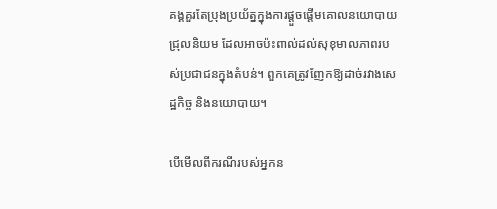គង្គគួរតែប្រុងប្រយ័ត្នក្នុងការផ្តួចផ្តើមគោលនយោបាយជ្រុលនិយម ដែលអាចប៉ះពាល់ដល់សុខុមាលភាពរបស់ប្រជាជនក្នុងតំបន់។ ពួកគេត្រូវញែកឱ្យដាច់រវាងសេដ្ឋកិច្ច និងនយោបាយ។

បើមើលពីករណីរបស់អ្នកន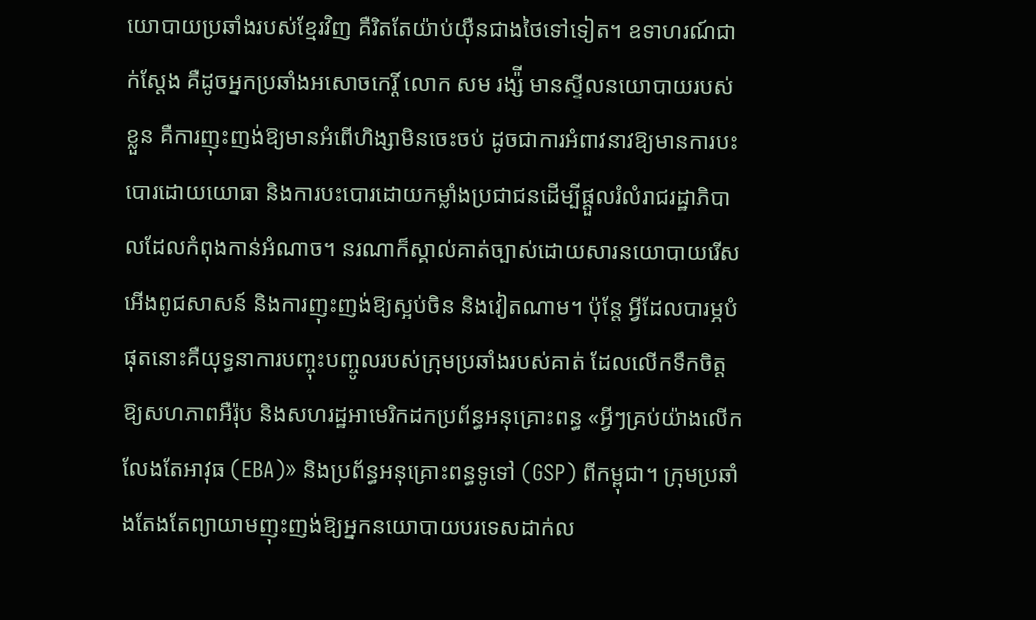យោបាយប្រឆាំងរបស់ខ្មែរវិញ គឺរិតតែយ៉ាប់យ៉ឺនជាងថៃទៅទៀត។ ឧទាហរណ៍ជាក់ស្តែង គឺដូចអ្នកប្រឆាំងអសោចកេរ្តិ៍ លោក សម រង្ស៉ី មានស្ទីលនយោបាយរបស់ខ្លួន គឺការញុះញង់ឱ្យមានអំពើហិង្សាមិនចេះចប់ ដូចជាការអំពាវនាវឱ្យមានការបះបោរដោយយោធា និងការបះបោរដោយកម្លាំងប្រជាជនដើម្បីផ្តួលរំលំរាជរដ្ឋាភិបាលដែលកំពុងកាន់អំណាច។ នរណាក៏ស្គាល់គាត់ច្បាស់ដោយសារនយោបាយរើសអើងពូជសាសន៍ និងការញុះញង់ឱ្យស្អប់ចិន និងវៀតណាម។ ប៉ុន្តែ អ្វីដែលបារម្ភបំផុតនោះគឺយុទ្ធនាការបញ្ចុះបញ្ចូលរបស់ក្រុមប្រឆាំងរបស់គាត់ ដែលលើកទឹកចិត្តឱ្យសហភាពអឺរ៉ុប និងសហរដ្ឋអាមេរិកដកប្រព័ន្ធអនុគ្រោះពន្ធ «អ្វីៗគ្រប់យ៉ាងលើកលែងតែអាវុធ (EBA)» និងប្រព័ន្ធអនុគ្រោះពន្ធទូទៅ (GSP) ពីកម្ពុជា។ ក្រុមប្រឆាំងតែងតែព្យាយាមញុះញង់ឱ្យអ្នកនយោបាយបរទេសដាក់ល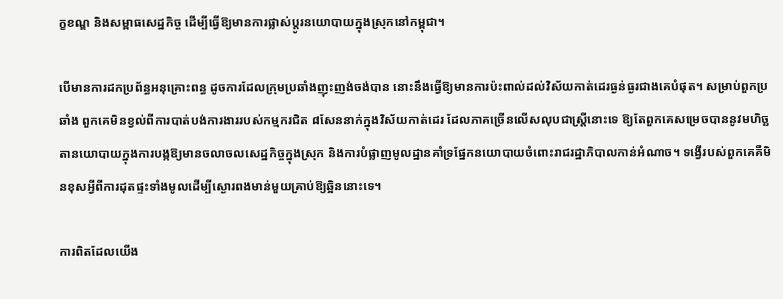ក្ខខណ្ឌ និងសម្ពាធសេដ្ឋកិច្ច ដើម្បីធ្វើឱ្យមានការផ្លាស់ប្តូរនយោបាយក្នុងស្រុកនៅកម្ពុជា។

បើមានការដកប្រព័ន្ធអនុគ្រោះពន្ធ ដូចការដែលក្រុមប្រឆាំងញុះញង់ចង់បាន នោះនឹងធ្វើឱ្យមានការប៉ះពាល់ដល់វិស័យកាត់ដេរធ្ងន់ធ្ងរជាងគេបំផុត។ សម្រាប់ពួកប្រឆាំង ពួកគេមិនខ្វល់ពីការបាត់បង់ការងាររបស់កម្មករជិត ៨សែននាក់ក្នុងវិស័យកាត់ដេរ ដែលភាគច្រើនលើសលុបជាស្ត្រីនោះទេ ឱ្យតែពួកគេសម្រេចបាននូវមហិច្ឆតានយោបាយក្នុងការបង្កឱ្យមានចលាចលសេដ្ឋកិច្ចក្នុងស្រុក និងការបំផ្លាញមូលដ្ឋានគាំទ្រផ្នែកនយោបាយចំពោះរាជរដ្ឋាភិបាលកាន់អំណាច។ ទង្វើរបស់ពួកគេគឺមិនខុសអ្វីពីការដុតផ្ទះទាំងមូលដើម្បីស្ងោរពងមាន់មួយគ្រាប់ឱ្យឆ្អិននោះទេ។

ការពិតដែលយើង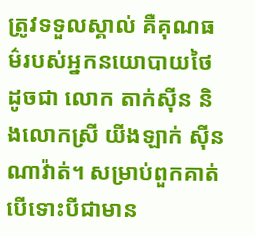ត្រូវទទួលស្គាល់ គឺគុណធម៌របស់អ្នកនយោបាយថៃ ដូចជា លោក តាក់ស៊ីន និងលោកស្រី យីងឡាក់ ស៊ីនណាវ៉ាត់។ សម្រាប់ពួកគាត់ បើទោះបីជាមាន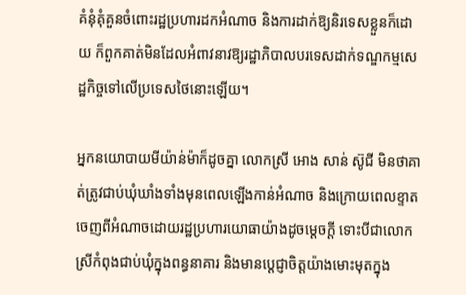គំនុំគុំគួនចំពោះរដ្ឋប្រហារដកអំណាច និងការដាក់ឱ្យនិរទេសខ្លួនក៏ដោយ ក៏ពួកគាត់មិនដែលអំពាវនាវឱ្យរដ្ឋាភិបាលបរទេសដាក់ទណ្ឌកម្មសេដ្ឋកិច្ចទៅលើប្រទេសថៃនោះឡើយ។

អ្នកនយោបាយមីយ៉ាន់ម៉ាក៏ដូចគ្នា លោកស្រី អោង សាន់ ស៊ូជី មិនថាគាត់ត្រូវជាប់ឃុំឃាំងទាំងមុនពេលឡើងកាន់អំណាច និងក្រោយពេលខ្ទាតចេញពីអំណាចដោយរដ្ឋប្រហារយោធាយ៉ាងដូចម្តេចក្តី ទោះបីជាលោកស្រីកំពុងជាប់ឃុំក្នុងពន្ធនាគារ និងមានប្តេជ្ញាចិត្តយ៉ាងមោះមុតក្នុង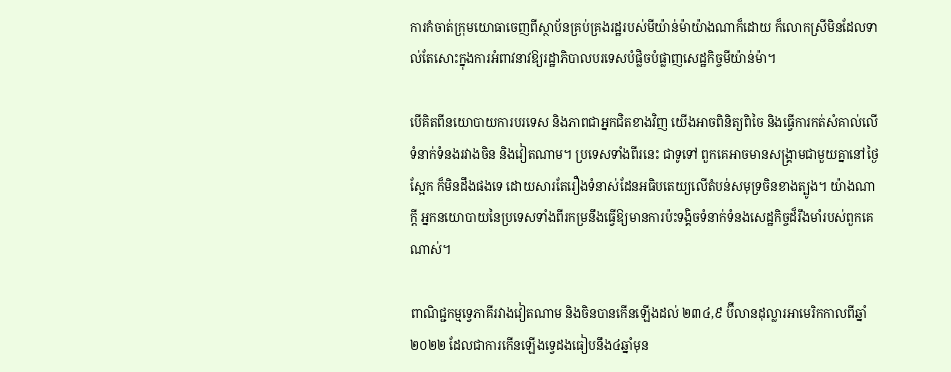ការកំចាត់ក្រុមយោធាចេញពីស្ថាប័នគ្រប់គ្រងរដ្ឋរបស់មីយ៉ាន់ម៉ាយ៉ាងណាក៏ដោយ ក៏លោកស្រីមិនដែលទាល់តែសោះក្នុងការអំពាវនាវឱ្យរដ្ឋាភិបាលបរទេសបំផ្លិចបំផ្លាញសេដ្ឋកិច្ចមីយ៉ាន់ម៉ា។

បើគិតពីនយោបាយការបរទេស និងភាពជាអ្នកជិតខាងវិញ យើងអាចពិនិត្យពិចៃ និងធ្វើការកត់សំគាល់លើទំនាក់ទំនងរវាងចិន និងវៀតណាម។ ប្រទេសទាំងពីរនេះ ជាទូទៅ ពួកគេអាចមានសង្គ្រាមជាមួយគ្នានៅថ្ងៃស្អែក ក៏មិនដឹងផងទេ ដោយសារតែរឿងទំនាស់ដែនអធិបតេយ្យលើតំបន់សមុទ្រចិនខាងត្បូង។ យ៉ាងណាក្តី អ្នកនយោបាយនៃប្រទេសទាំងពីរកម្រនឹងធ្វើឱ្យមានការប៉ះទង្គិចទំនាក់ទំនងសេដ្ឋកិច្ចដ៏រឹងមាំរបស់ពួកគេណាស់។

ពាណិជ្ជកម្មទ្វេភាគីរវាងវៀតណាម និងចិនបានកើនឡើងដល់ ២៣៤,៩ ប៊ីលានដុល្លារអាមេរិកកាលពីឆ្នាំ២០២២ ដែលជាការកើនឡើងទ្វេដងធៀបនឹង៤ឆ្នាំមុន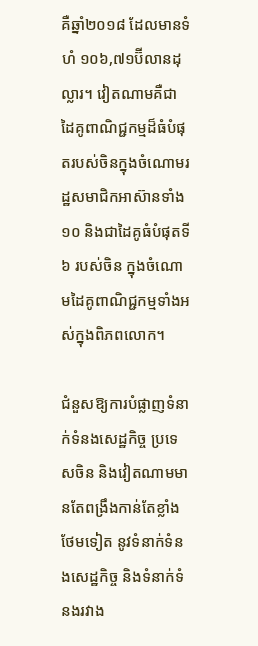គឺឆ្នាំ២០១៨ ដែលមានទំហំ ១០៦,៧១ប៊ីលានដុល្លារ។ វៀតណាមគឺជាដៃគូពាណិជ្ជកម្មដ៏ធំបំផុតរបស់ចិនក្នុងចំណោមរដ្ឋសមាជិកអាស៊ានទាំង១០ និងជាដៃគូធំបំផុតទី៦ របស់ចិន ក្នុងចំណោមដៃគូពាណិជ្ជកម្មទាំងអស់ក្នុងពិភពលោក។

ជំនួសឱ្យការបំផ្លាញទំនាក់ទំនងសេដ្ឋកិច្ច ប្រទេសចិន និងវៀតណាមមានតែពង្រឹងកាន់តែខ្លាំងថែមទៀត នូវទំនាក់ទំនងសេដ្ឋកិច្ច និងទំនាក់ទំនងរវាង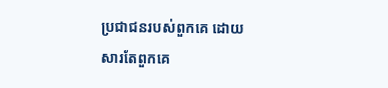ប្រជាជនរបស់ពួកគេ ដោយសារតែពួកគេ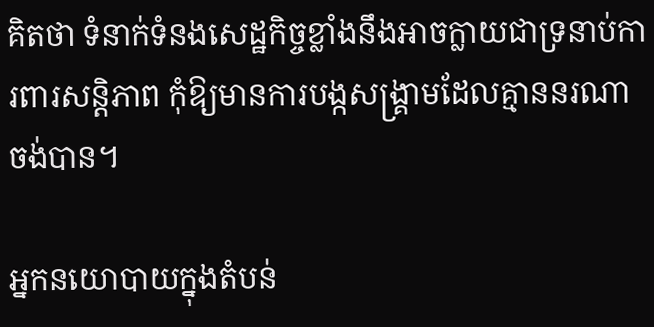គិតថា ទំនាក់ទំនងសេដ្ឋកិច្ចខ្លាំងនឹងអាចក្លាយជាទ្រនាប់ការពារសន្តិភាព កុំឱ្យមានការបង្កសង្គ្រាមដែលគ្មាននរណាចង់បាន។

អ្នកនយោបាយក្នុងតំបន់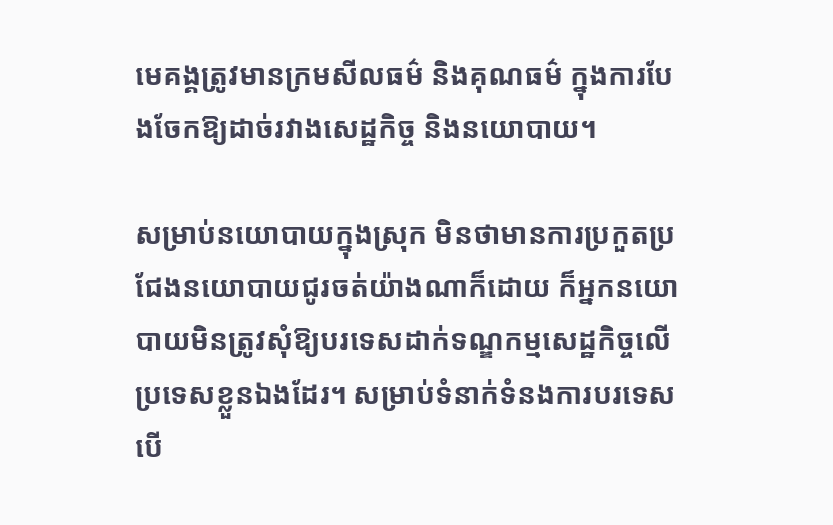មេគង្គត្រូវមានក្រមសីលធម៌ និងគុណធម៌ ក្នុងការបែងចែកឱ្យដាច់រវាងសេដ្ឋកិច្ច និងនយោបាយ។

សម្រាប់នយោបាយក្នុងស្រុក មិនថាមានការប្រកួតប្រជែងនយោបាយជូរចត់យ៉ាងណាក៏ដោយ ក៏អ្នកនយោបាយមិនត្រូវសុំឱ្យបរទេសដាក់ទណ្ឌកម្មសេដ្ឋកិច្ចលើប្រទេសខ្លួនឯងដែរ។ សម្រាប់ទំនាក់ទំនងការបរទេស បើ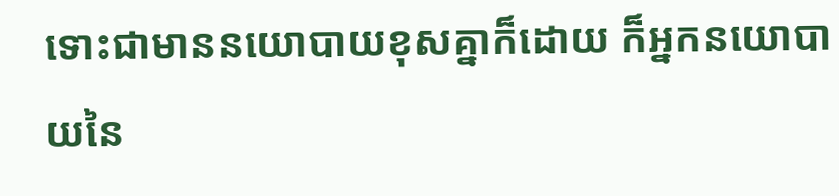ទោះជាមាននយោបាយខុសគ្នាក៏ដោយ ក៏អ្នកនយោបាយនៃ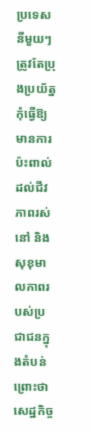ប្រទេសនីមួយៗត្រូវតែប្រុងប្រយ័ត្នកុំធ្វើឱ្យមានការប៉ះពាល់ដល់ជីវភាពរស់នៅ និងសុខុមាលភាពរបស់ប្រជាជនក្នុងតំបន់ ព្រោះថា សេដ្ឋកិច្ច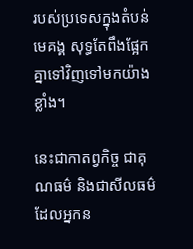របស់ប្រទេសក្នុងតំបន់មេគង្គ សុទ្ធតែពឹងផ្អែកគ្នាទៅវិញទៅមកយ៉ាងខ្លាំង។

នេះជាកាតព្វកិច្ច ជាគុណធម៌ និងជាសីលធម៌ដែលអ្នកន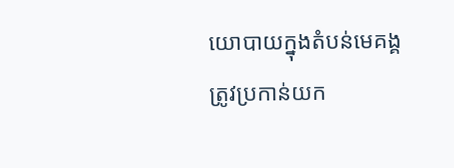យោបាយក្នុងតំបន់មេគង្គត្រូវប្រកាន់យក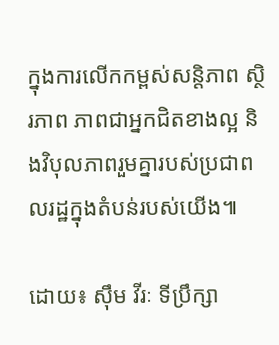ក្នុងការលើកកម្ពស់សន្តិភាព ស្ថិរភាព ភាពជាអ្នកជិតខាងល្អ និងវិបុលភាពរួមគ្នារបស់ប្រជាពលរដ្ឋក្នុងតំបន់របស់យើង៕

ដោយ៖ ស៊ឹម វីរៈ ទីប្រឹក្សា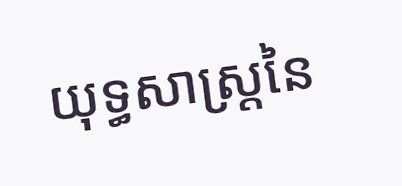យុទ្ធសាស្ត្រនៃ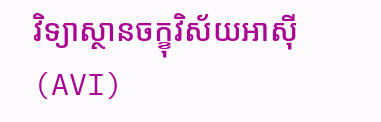វិទ្យាស្ថានចក្ខុវិស័យអាស៊ី (AVI)